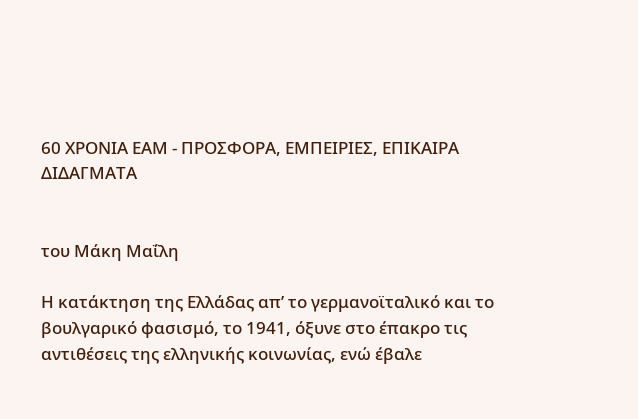60 ΧΡΟΝΙΑ ΕΑΜ - ΠΡΟΣΦΟΡΑ, ΕΜΠΕΙΡΙΕΣ, ΕΠΙΚΑΙΡΑ ΔΙΔΑΓΜΑΤΑ


του Μάκη Μαΐλη

Η κατάκτηση της Ελλάδας απ’ το γερμανοϊταλικό και το βουλγαρικό φασισμό, το 1941, όξυνε στο έπακρο τις αντιθέσεις της ελληνικής κοινωνίας, ενώ έβαλε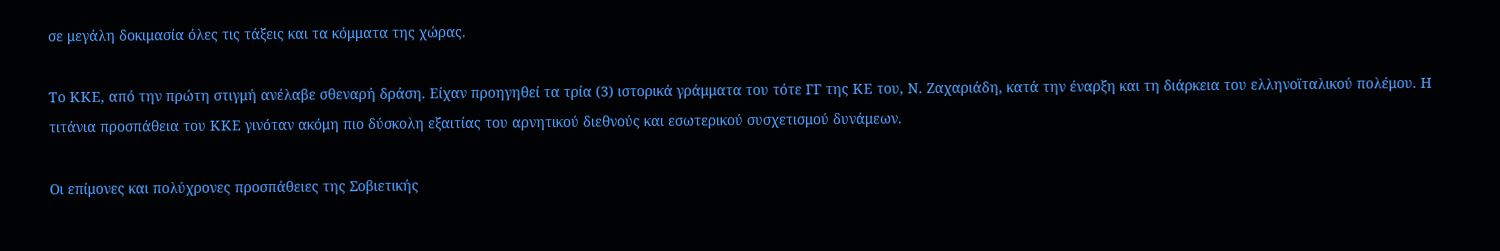σε μεγάλη δοκιμασία όλες τις τάξεις και τα κόμματα της χώρας.

Το ΚΚΕ, από την πρώτη στιγμή ανέλαβε σθεναρή δράση. Είχαν προηγηθεί τα τρία (3) ιστορικά γράμματα του τότε ΓΓ της ΚΕ του, Ν. Ζαχαριάδη, κατά την έναρξη και τη διάρκεια του ελληνοϊταλικού πολέμου. Η τιτάνια προσπάθεια του ΚΚΕ γινόταν ακόμη πιο δύσκολη εξαιτίας του αρνητικού διεθνούς και εσωτερικού συσχετισμού δυνάμεων.

Οι επίμονες και πολύχρονες προσπάθειες της Σοβιετικής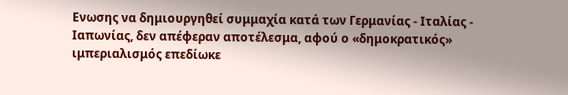Ενωσης να δημιουργηθεί συμμαχία κατά των Γερμανίας - Ιταλίας - Ιαπωνίας, δεν απέφεραν αποτέλεσμα, αφού ο «δημοκρατικός» ιμπεριαλισμός επεδίωκε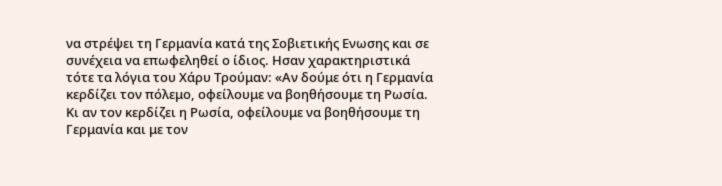να στρέψει τη Γερμανία κατά της Σοβιετικής Ενωσης και σε συνέχεια να επωφεληθεί ο ίδιος. Ησαν χαρακτηριστικά τότε τα λόγια του Χάρυ Τρούμαν: «Αν δούμε ότι η Γερμανία κερδίζει τον πόλεμο, οφείλουμε να βοηθήσουμε τη Ρωσία. Κι αν τον κερδίζει η Ρωσία, οφείλουμε να βοηθήσουμε τη Γερμανία και με τον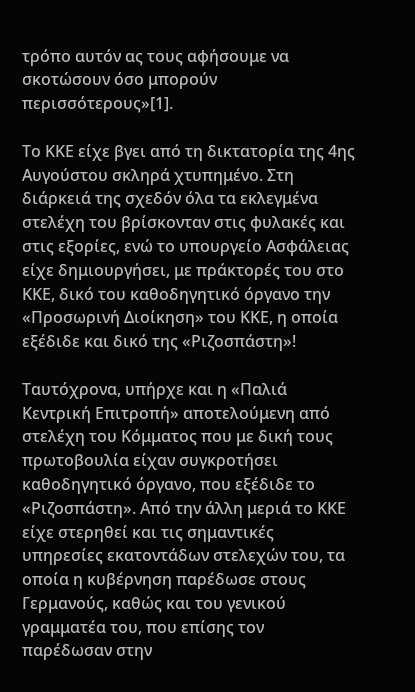τρόπο αυτόν ας τους αφήσουμε να σκοτώσουν όσο μπορούν περισσότερους»[1].

Το ΚΚΕ είχε βγει από τη δικτατορία της 4ης Αυγούστου σκληρά χτυπημένο. Στη διάρκειά της σχεδόν όλα τα εκλεγμένα στελέχη του βρίσκονταν στις φυλακές και στις εξορίες, ενώ το υπουργείο Ασφάλειας είχε δημιουργήσει, με πράκτορές του στο ΚΚΕ, δικό του καθοδηγητικό όργανο την «Προσωρινή Διοίκηση» του ΚΚΕ, η οποία εξέδιδε και δικό της «Ριζοσπάστη»!

Ταυτόχρονα, υπήρχε και η «Παλιά Κεντρική Επιτροπή» αποτελούμενη από στελέχη του Κόμματος που με δική τους πρωτοβουλία είχαν συγκροτήσει καθοδηγητικό όργανο, που εξέδιδε το «Ριζοσπάστη». Από την άλλη μεριά το ΚΚΕ είχε στερηθεί και τις σημαντικές υπηρεσίες εκατοντάδων στελεχών του, τα οποία η κυβέρνηση παρέδωσε στους Γερμανούς, καθώς και του γενικού γραμματέα του, που επίσης τον παρέδωσαν στην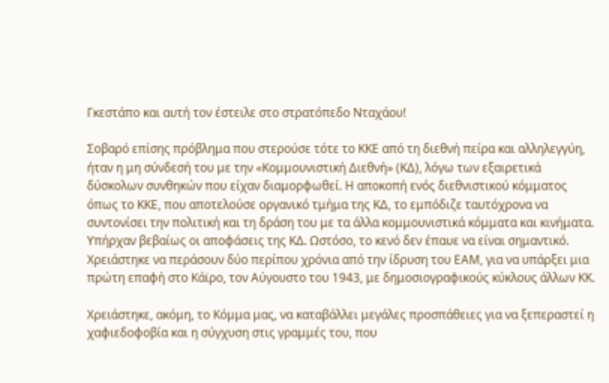Γκεστάπο και αυτή τον έστειλε στο στρατόπεδο Νταχάου!

Σοβαρό επίσης πρόβλημα που στερούσε τότε το ΚΚΕ από τη διεθνή πείρα και αλληλεγγύη, ήταν η μη σύνδεσή του με την «Κομμουνιστική Διεθνή» (ΚΔ), λόγω των εξαιρετικά δύσκολων συνθηκών που είχαν διαμορφωθεί. Η αποκοπή ενός διεθνιστικού κόμματος όπως το ΚΚΕ, που αποτελούσε οργανικό τμήμα της ΚΔ, το εμπόδιζε ταυτόχρονα να συντονίσει την πολιτική και τη δράση του με τα άλλα κομμουνιστικά κόμματα και κινήματα. Υπήρχαν βεβαίως οι αποφάσεις της ΚΔ. Ωστόσο, το κενό δεν έπαυε να είναι σημαντικό. Χρειάστηκε να περάσουν δύο περίπου χρόνια από την ίδρυση του ΕΑΜ, για να υπάρξει μια πρώτη επαφή στο Κάϊρο, τον Αύγουστο του 1943, με δημοσιογραφικούς κύκλους άλλων ΚΚ.

Χρειάστηκε, ακόμη, το Κόμμα μας, να καταβάλλει μεγάλες προσπάθειες για να ξεπεραστεί η χαφιεδοφοβία και η σύγχυση στις γραμμές του, που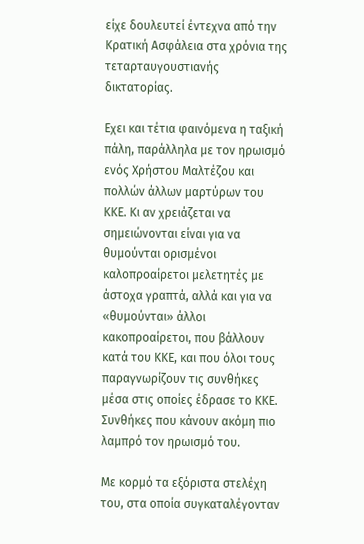είχε δουλευτεί έντεχνα από την Κρατική Ασφάλεια στα χρόνια της τεταρταυγουστιανής δικτατορίας.

Εχει και τέτια φαινόμενα η ταξική πάλη, παράλληλα με τον ηρωισμό ενός Χρήστου Μαλτέζου και πολλών άλλων μαρτύρων του ΚΚΕ. Κι αν χρειάζεται να σημειώνονται είναι για να θυμούνται ορισμένοι καλοπροαίρετοι μελετητές με άστοχα γραπτά, αλλά και για να «θυμούνται» άλλοι κακοπροαίρετοι, που βάλλουν κατά του ΚΚΕ, και που όλοι τους παραγνωρίζουν τις συνθήκες μέσα στις οποίες έδρασε το ΚΚΕ. Συνθήκες που κάνουν ακόμη πιο λαμπρό τον ηρωισμό του.

Με κορμό τα εξόριστα στελέχη του, στα οποία συγκαταλέγονταν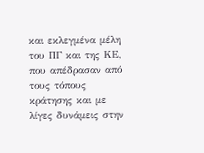και εκλεγμένα μέλη του ΠΓ και της ΚΕ, που απέδρασαν από τους τόπους κράτησης και με λίγες δυνάμεις στην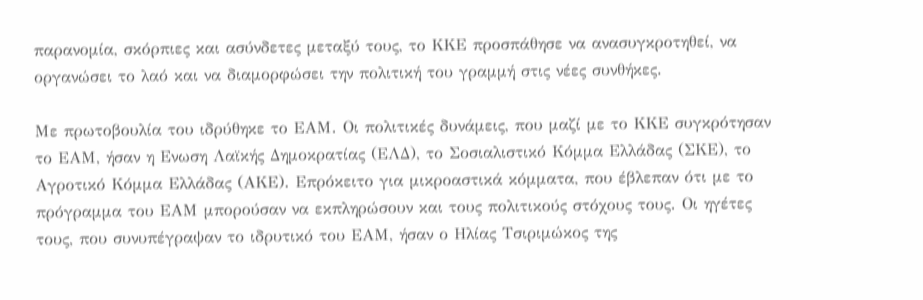παρανομία, σκόρπιες και ασύνδετες μεταξύ τους, το ΚΚΕ προσπάθησε να ανασυγκροτηθεί, να οργανώσει το λαό και να διαμορφώσει την πολιτική του γραμμή στις νέες συνθήκες.

Με πρωτοβουλία του ιδρύθηκε το ΕΑΜ. Οι πολιτικές δυνάμεις, που μαζί με το ΚΚΕ συγκρότησαν το ΕΑΜ, ήσαν η Ενωση Λαϊκής Δημοκρατίας (ΕΛΔ), το Σοσιαλιστικό Κόμμα Ελλάδας (ΣΚΕ), το Αγροτικό Κόμμα Ελλάδας (ΑΚΕ). Επρόκειτο για μικροαστικά κόμματα, που έβλεπαν ότι με το πρόγραμμα του ΕΑΜ μπορούσαν να εκπληρώσουν και τους πολιτικούς στόχους τους. Οι ηγέτες τους, που συνυπέγραψαν το ιδρυτικό του ΕΑΜ, ήσαν ο Ηλίας Τσιριμώκος της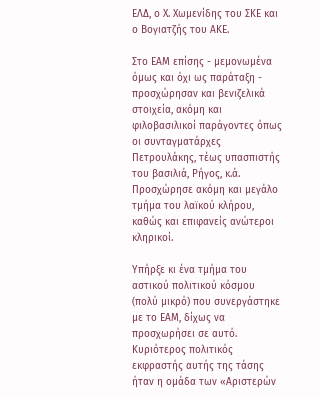ΕΛΔ, ο Χ. Χωμενίδης του ΣΚΕ και ο Βογιατζής του ΑΚΕ.

Στο ΕΑΜ επίσης - μεμονωμένα όμως και όχι ως παράταξη - προσχώρησαν και βενιζελικά στοιχεία, ακόμη και φιλοβασιλικοί παράγοντες όπως οι συνταγματάρχες Πετρουλάκης, τέως υπασπιστής του βασιλιά, Ρήγος, κ.ά. Προσχώρησε ακόμη και μεγάλο τμήμα του λαϊκού κλήρου, καθώς και επιφανείς ανώτεροι κληρικοί.

Υπήρξε κι ένα τμήμα του αστικού πολιτικού κόσμου (πολύ μικρό) που συνεργάστηκε με το ΕΑΜ, δίχως να προσχωρήσει σε αυτό. Κυριότερος πολιτικός εκφραστής αυτής της τάσης ήταν η ομάδα των «Αριστερών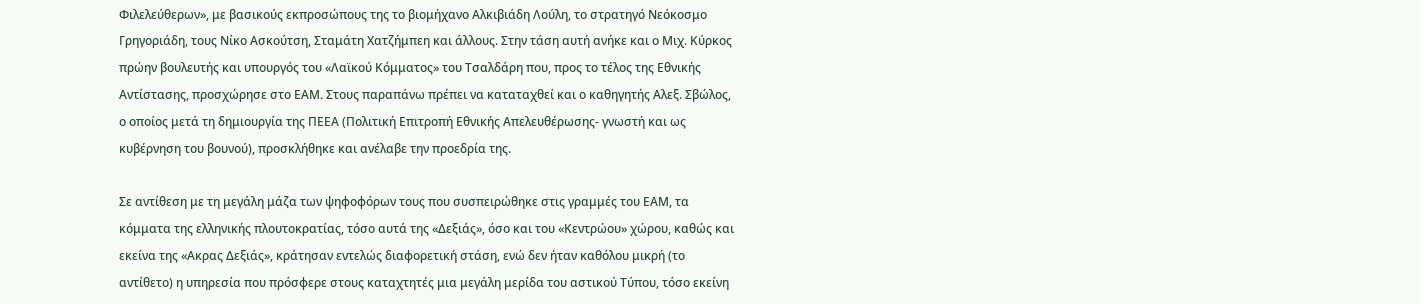Φιλελεύθερων», με βασικούς εκπροσώπους της το βιομήχανο Αλκιβιάδη Λούλη, το στρατηγό Νεόκοσμο Γρηγοριάδη, τους Νίκο Ασκούτση, Σταμάτη Χατζήμπεη και άλλους. Στην τάση αυτή ανήκε και ο Μιχ. Κύρκος πρώην βουλευτής και υπουργός του «Λαϊκού Κόμματος» του Τσαλδάρη που, προς το τέλος της Εθνικής Αντίστασης, προσχώρησε στο ΕΑΜ. Στους παραπάνω πρέπει να καταταχθεί και ο καθηγητής Αλεξ. Σβώλος, ο οποίος μετά τη δημιουργία της ΠΕΕΑ (Πολιτική Επιτροπή Εθνικής Απελευθέρωσης- γνωστή και ως κυβέρνηση του βουνού), προσκλήθηκε και ανέλαβε την προεδρία της.

Σε αντίθεση με τη μεγάλη μάζα των ψηφοφόρων τους που συσπειρώθηκε στις γραμμές του ΕΑΜ, τα κόμματα της ελληνικής πλουτοκρατίας, τόσο αυτά της «Δεξιάς», όσο και του «Κεντρώου» χώρου, καθώς και εκείνα της «Ακρας Δεξιάς», κράτησαν εντελώς διαφορετική στάση, ενώ δεν ήταν καθόλου μικρή (το αντίθετο) η υπηρεσία που πρόσφερε στους καταχτητές μια μεγάλη μερίδα του αστικού Τύπου, τόσο εκείνη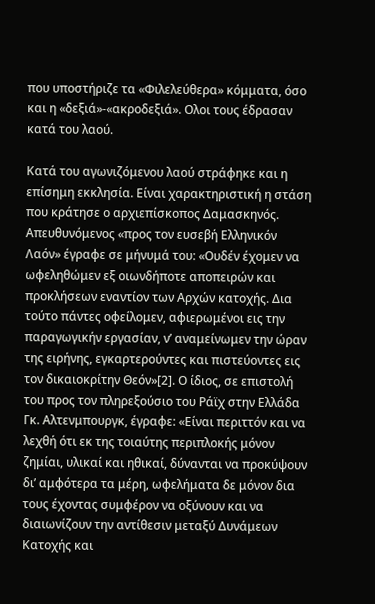που υποστήριζε τα «Φιλελεύθερα» κόμματα, όσο και η «δεξιά»-«ακροδεξιά». Ολοι τους έδρασαν κατά του λαού.

Κατά του αγωνιζόμενου λαού στράφηκε και η επίσημη εκκλησία. Είναι χαρακτηριστική η στάση που κράτησε ο αρχιεπίσκοπος Δαμασκηνός. Απευθυνόμενος «προς τον ευσεβή Ελληνικόν Λαόν» έγραφε σε μήνυμά του: «Ουδέν έχομεν να ωφεληθώμεν εξ οιωνδήποτε αποπειρών και προκλήσεων εναντίον των Αρχών κατοχής. Δια τούτο πάντες οφείλομεν, αφιερωμένοι εις την παραγωγικήν εργασίαν, ν’ αναμείνωμεν την ώραν της ειρήνης, εγκαρτερούντες και πιστεύοντες εις τον δικαιοκρίτην Θεόν»[2]. Ο ίδιος, σε επιστολή του προς τον πληρεξούσιο του Ράϊχ στην Ελλάδα Γκ. Αλτενμπουργκ, έγραφε: «Είναι περιττόν και να λεχθή ότι εκ της τοιαύτης περιπλοκής μόνον ζημίαι, υλικαί και ηθικαί, δύνανται να προκύψουν δι’ αμφότερα τα μέρη, ωφελήματα δε μόνον δια τους έχοντας συμφέρον να οξύνουν και να διαιωνίζουν την αντίθεσιν μεταξύ Δυνάμεων Κατοχής και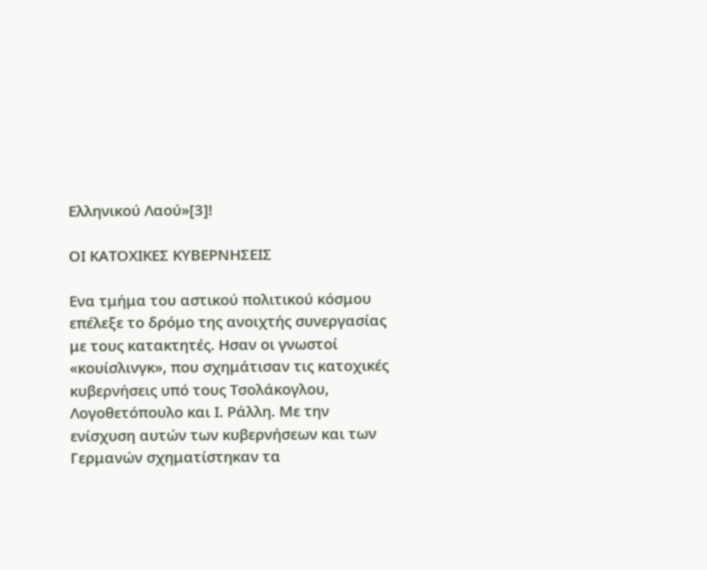Ελληνικού Λαού»[3]!

ΟΙ ΚΑΤΟΧΙΚΕΣ ΚΥΒΕΡΝΗΣΕΙΣ

Ενα τμήμα του αστικού πολιτικού κόσμου επέλεξε το δρόμο της ανοιχτής συνεργασίας με τους κατακτητές. Ησαν οι γνωστοί «κουίσλινγκ», που σχημάτισαν τις κατοχικές κυβερνήσεις υπό τους Τσολάκογλου, Λογοθετόπουλο και Ι. Ράλλη. Με την ενίσχυση αυτών των κυβερνήσεων και των Γερμανών σχηματίστηκαν τα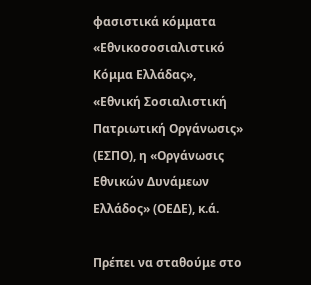φασιστικά κόμματα «Εθνικοσοσιαλιστικό Κόμμα Ελλάδας», «Εθνική Σοσιαλιστική Πατριωτική Οργάνωσις» (ΕΣΠΟ), η «Οργάνωσις Εθνικών Δυνάμεων Ελλάδος» (ΟΕΔΕ), κ.ά.

Πρέπει να σταθούμε στο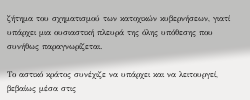ζήτημα του σχηματισμού των κατοχικών κυβερνήσεων, γιατί υπάρχει μια ουσιαστική πλευρά της όλης υπόθεσης που συνήθως παραγνωρίζεται.

Το αστικό κράτος συνέχιζε να υπάρχει και να λειτουργεί, βεβαίως μέσα στις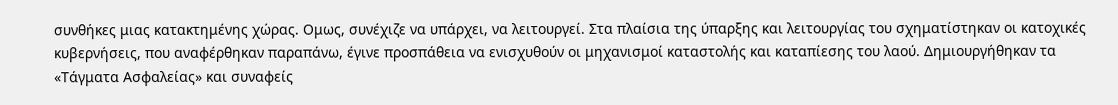συνθήκες μιας κατακτημένης χώρας. Ομως, συνέχιζε να υπάρχει, να λειτουργεί. Στα πλαίσια της ύπαρξης και λειτουργίας του σχηματίστηκαν οι κατοχικές κυβερνήσεις, που αναφέρθηκαν παραπάνω, έγινε προσπάθεια να ενισχυθούν οι μηχανισμοί καταστολής και καταπίεσης του λαού. Δημιουργήθηκαν τα «Τάγματα Ασφαλείας» και συναφείς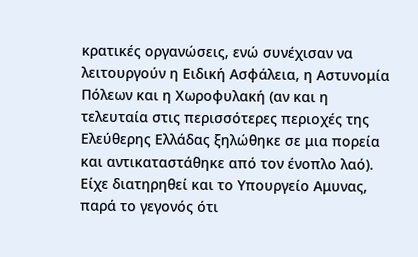κρατικές οργανώσεις, ενώ συνέχισαν να λειτουργούν η Ειδική Ασφάλεια, η Αστυνομία Πόλεων και η Χωροφυλακή (αν και η τελευταία στις περισσότερες περιοχές της Ελεύθερης Ελλάδας ξηλώθηκε σε μια πορεία και αντικαταστάθηκε από τον ένοπλο λαό). Είχε διατηρηθεί και το Υπουργείο Αμυνας, παρά το γεγονός ότι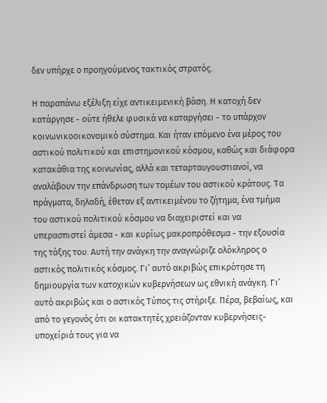δεν υπήρχε ο προηγούμενος τακτικός στρατός.

Η παραπάνω εξέλιξη είχε αντικειμενική βάση. Η κατοχή δεν κατάργησε - ούτε ήθελε φυσικά να καταργήσει - το υπάρχον κοινωνικοοικονομικό σύστημα. Και ήταν επόμενο ένα μέρος του αστικού πολιτικού και επιστημονικού κόσμου, καθώς και διάφορα κατακάθια της κοινωνίας, αλλά και τεταρταυγουστιανοί, να αναλάβουν την επάνδρωση των τομέων του αστικού κράτους. Τα πράγματα, δηλαδή, έθεταν εξ αντικειμένου το ζήτημα, ένα τμήμα του αστικού πολιτικού κόσμου να διαχειριστεί και να υπερασπιστεί άμεσα - και κυρίως μακροπρόθεσμα - την εξουσία της τάξης του. Αυτή την ανάγκη την αναγνώριζε ολόκληρος ο αστικός πολιτικός κόσμος. Γι’ αυτό ακριβώς επικρότησε τη δημιουργία των κατοχικών κυβερνήσεων ως εθνική ανάγκη. Γι’ αυτό ακριβώς και ο αστικός Τύπος τις στήριξε. Πέρα, βεβαίως, και από το γεγονός ότι οι κατακτητές χρειάζονταν κυβερνήσεις-υποχείριά τους για να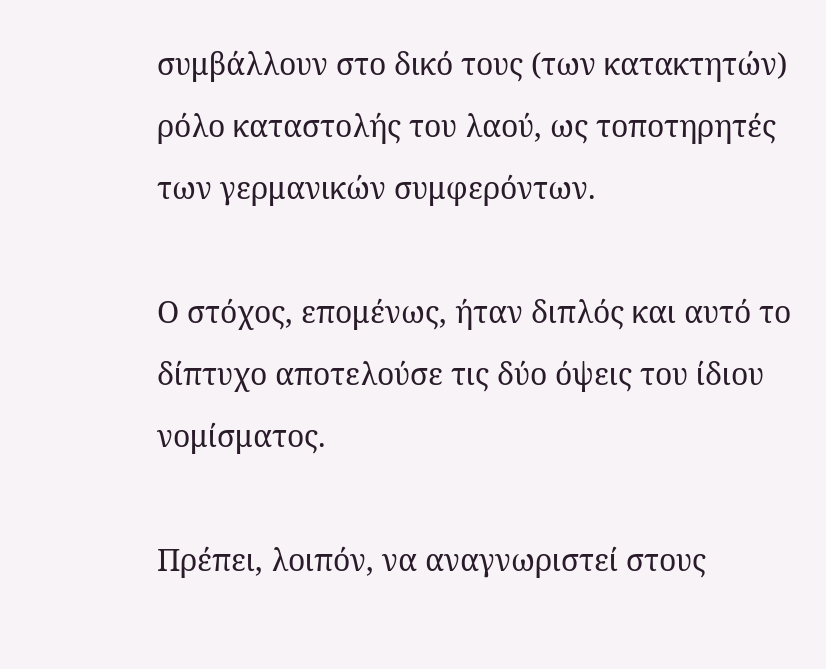συμβάλλουν στο δικό τους (των κατακτητών) ρόλο καταστολής του λαού, ως τοποτηρητές των γερμανικών συμφερόντων.

Ο στόχος, επομένως, ήταν διπλός και αυτό το δίπτυχο αποτελούσε τις δύο όψεις του ίδιου νομίσματος.

Πρέπει, λοιπόν, να αναγνωριστεί στους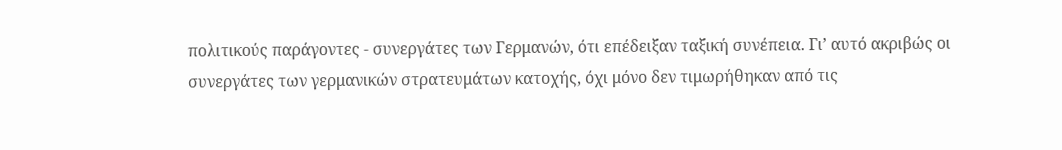πολιτικούς παράγοντες - συνεργάτες των Γερμανών, ότι επέδειξαν ταξική συνέπεια. Γι’ αυτό ακριβώς οι συνεργάτες των γερμανικών στρατευμάτων κατοχής, όχι μόνο δεν τιμωρήθηκαν από τις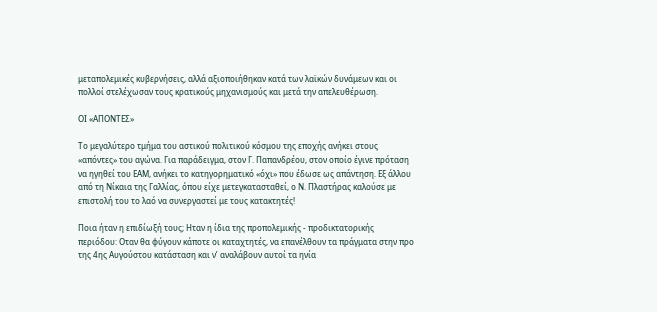μεταπολεμικές κυβερνήσεις, αλλά αξιοποιήθηκαν κατά των λαϊκών δυνάμεων και οι πολλοί στελέχωσαν τους κρατικούς μηχανισμούς και μετά την απελευθέρωση.

ΟΙ «ΑΠΟΝΤΕΣ»

Το μεγαλύτερο τμήμα του αστικού πολιτικού κόσμου της εποχής ανήκει στους «απόντες» του αγώνα. Για παράδειγμα, στον Γ. Παπανδρέου, στον οποίο έγινε πρόταση να ηγηθεί του ΕΑΜ, ανήκει το κατηγορηματικό «όχι» που έδωσε ως απάντηση. Εξ άλλου από τη Νίκαια της Γαλλίας, όπου είχε μετεγκατασταθεί, ο Ν. Πλαστήρας καλούσε με επιστολή του το λαό να συνεργαστεί με τους κατακτητές!

Ποια ήταν η επιδίωξή τους; Ηταν η ίδια της προπολεμικής - προδικτατορικής περιόδου: Οταν θα φύγουν κάποτε οι καταχτητές, να επανέλθουν τα πράγματα στην προ της 4ης Αυγούστου κατάσταση και ν’ αναλάβουν αυτοί τα ηνία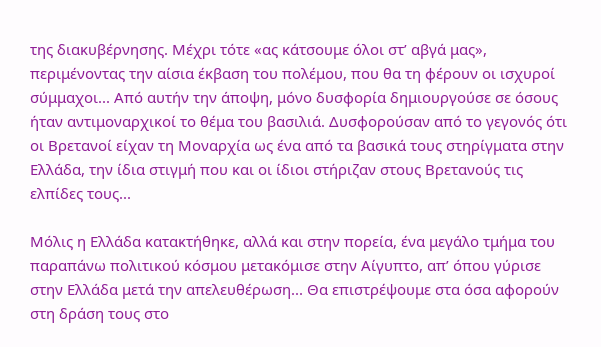της διακυβέρνησης. Μέχρι τότε «ας κάτσουμε όλοι στ’ αβγά μας», περιμένοντας την αίσια έκβαση του πολέμου, που θα τη φέρουν οι ισχυροί σύμμαχοι... Από αυτήν την άποψη, μόνο δυσφορία δημιουργούσε σε όσους ήταν αντιμοναρχικοί το θέμα του βασιλιά. Δυσφορούσαν από το γεγονός ότι οι Βρετανοί είχαν τη Μοναρχία ως ένα από τα βασικά τους στηρίγματα στην Ελλάδα, την ίδια στιγμή που και οι ίδιοι στήριζαν στους Βρετανούς τις ελπίδες τους...

Μόλις η Ελλάδα κατακτήθηκε, αλλά και στην πορεία, ένα μεγάλο τμήμα του παραπάνω πολιτικού κόσμου μετακόμισε στην Αίγυπτο, απ’ όπου γύρισε στην Ελλάδα μετά την απελευθέρωση... Θα επιστρέψουμε στα όσα αφορούν στη δράση τους στο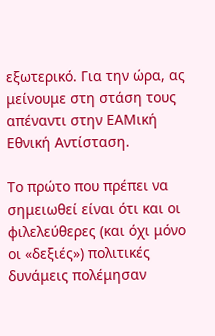εξωτερικό. Για την ώρα, ας μείνουμε στη στάση τους απέναντι στην ΕΑΜική Εθνική Αντίσταση.

Το πρώτο που πρέπει να σημειωθεί είναι ότι και οι φιλελεύθερες (και όχι μόνο οι «δεξιές») πολιτικές δυνάμεις πολέμησαν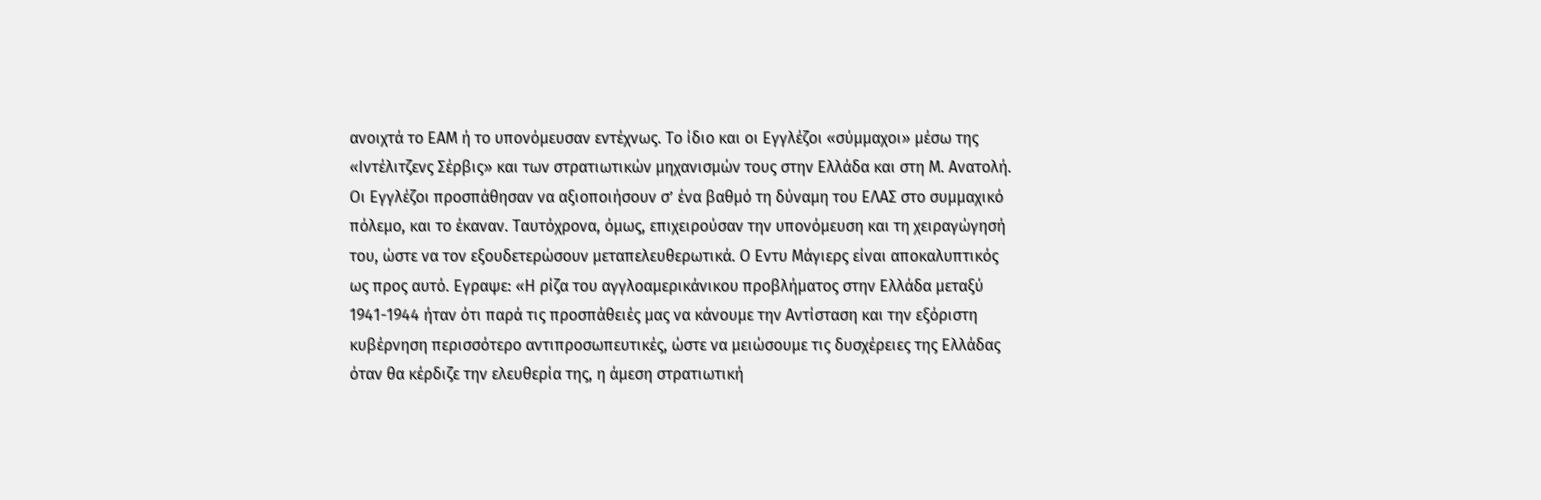ανοιχτά το ΕΑΜ ή το υπονόμευσαν εντέχνως. Το ίδιο και οι Εγγλέζοι «σύμμαχοι» μέσω της «Ιντέλιτζενς Σέρβις» και των στρατιωτικών μηχανισμών τους στην Ελλάδα και στη Μ. Ανατολή. Οι Εγγλέζοι προσπάθησαν να αξιοποιήσουν σ’ ένα βαθμό τη δύναμη του ΕΛΑΣ στο συμμαχικό πόλεμο, και το έκαναν. Ταυτόχρονα, όμως, επιχειρούσαν την υπονόμευση και τη χειραγώγησή του, ώστε να τον εξουδετερώσουν μεταπελευθερωτικά. Ο Εντυ Μάγιερς είναι αποκαλυπτικός ως προς αυτό. Εγραψε: «Η ρίζα του αγγλοαμερικάνικου προβλήματος στην Ελλάδα μεταξύ 1941-1944 ήταν ότι παρά τις προσπάθειές μας να κάνουμε την Αντίσταση και την εξόριστη κυβέρνηση περισσότερο αντιπροσωπευτικές, ώστε να μειώσουμε τις δυσχέρειες της Ελλάδας όταν θα κέρδιζε την ελευθερία της, η άμεση στρατιωτική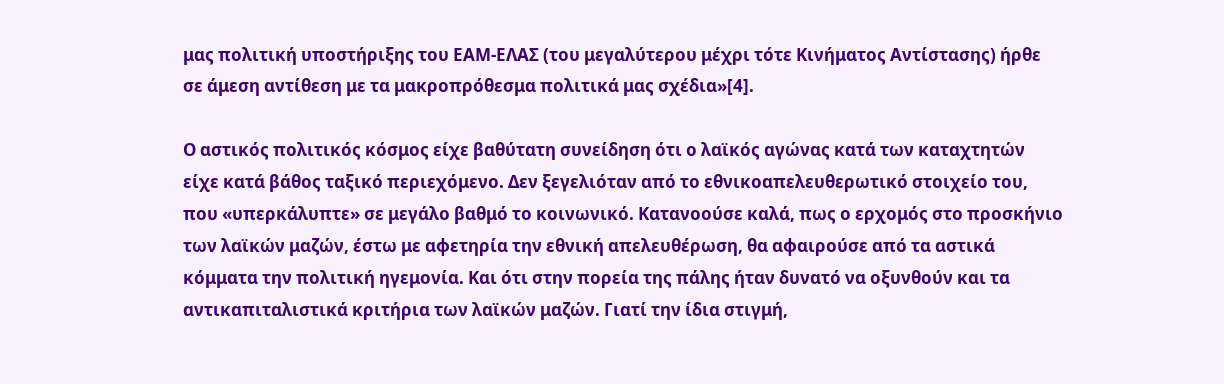μας πολιτική υποστήριξης του ΕΑΜ-ΕΛΑΣ (του μεγαλύτερου μέχρι τότε Κινήματος Αντίστασης) ήρθε σε άμεση αντίθεση με τα μακροπρόθεσμα πολιτικά μας σχέδια»[4].

Ο αστικός πολιτικός κόσμος είχε βαθύτατη συνείδηση ότι ο λαϊκός αγώνας κατά των καταχτητών είχε κατά βάθος ταξικό περιεχόμενο. Δεν ξεγελιόταν από το εθνικοαπελευθερωτικό στοιχείο του, που «υπερκάλυπτε» σε μεγάλο βαθμό το κοινωνικό. Κατανοούσε καλά, πως ο ερχομός στο προσκήνιο των λαϊκών μαζών, έστω με αφετηρία την εθνική απελευθέρωση, θα αφαιρούσε από τα αστικά κόμματα την πολιτική ηγεμονία. Και ότι στην πορεία της πάλης ήταν δυνατό να οξυνθούν και τα αντικαπιταλιστικά κριτήρια των λαϊκών μαζών. Γιατί την ίδια στιγμή,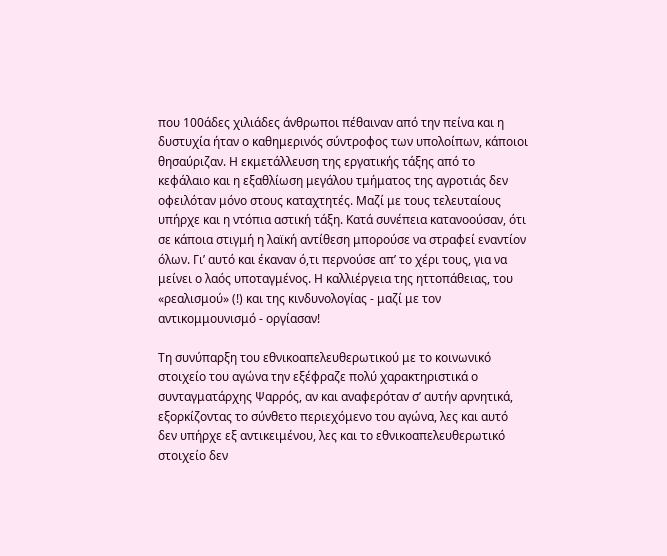που 100άδες χιλιάδες άνθρωποι πέθαιναν από την πείνα και η δυστυχία ήταν ο καθημερινός σύντροφος των υπολοίπων, κάποιοι θησαύριζαν. Η εκμετάλλευση της εργατικής τάξης από το κεφάλαιο και η εξαθλίωση μεγάλου τμήματος της αγροτιάς δεν οφειλόταν μόνο στους καταχτητές. Μαζί με τους τελευταίους υπήρχε και η ντόπια αστική τάξη. Κατά συνέπεια κατανοούσαν, ότι σε κάποια στιγμή η λαϊκή αντίθεση μπορούσε να στραφεί εναντίον όλων. Γι’ αυτό και έκαναν ό,τι περνούσε απ’ το χέρι τους, για να μείνει ο λαός υποταγμένος. Η καλλιέργεια της ηττοπάθειας, του «ρεαλισμού» (!) και της κινδυνολογίας - μαζί με τον αντικομμουνισμό - οργίασαν!

Τη συνύπαρξη του εθνικοαπελευθερωτικού με το κοινωνικό στοιχείο του αγώνα την εξέφραζε πολύ χαρακτηριστικά ο συνταγματάρχης Ψαρρός, αν και αναφερόταν σ’ αυτήν αρνητικά, εξορκίζοντας το σύνθετο περιεχόμενο του αγώνα, λες και αυτό δεν υπήρχε εξ αντικειμένου, λες και το εθνικοαπελευθερωτικό στοιχείο δεν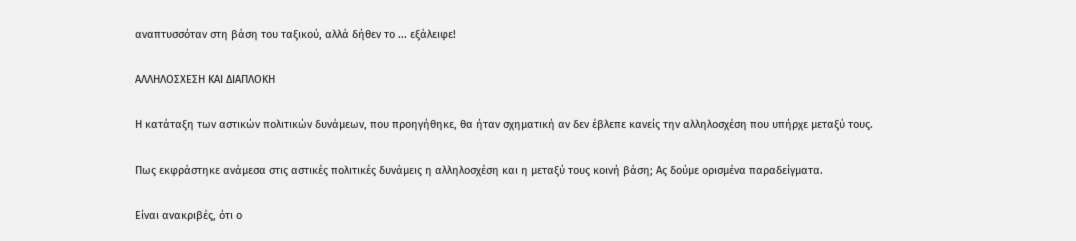αναπτυσσόταν στη βάση του ταξικού, αλλά δήθεν το ... εξάλειφε!

ΑΛΛΗΛΟΣΧΕΣΗ ΚΑΙ ΔΙΑΠΛΟΚΗ

Η κατάταξη των αστικών πολιτικών δυνάμεων, που προηγήθηκε, θα ήταν σχηματική αν δεν έβλεπε κανείς την αλληλοσχέση που υπήρχε μεταξύ τους.

Πως εκφράστηκε ανάμεσα στις αστικές πολιτικές δυνάμεις η αλληλοσχέση και η μεταξύ τους κοινή βάση; Ας δούμε ορισμένα παραδείγματα.

Είναι ανακριβές, ότι ο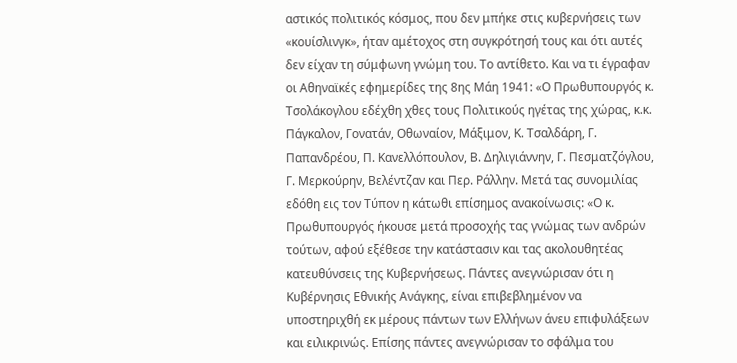αστικός πολιτικός κόσμος, που δεν μπήκε στις κυβερνήσεις των «κουίσλινγκ», ήταν αμέτοχος στη συγκρότησή τους και ότι αυτές δεν είχαν τη σύμφωνη γνώμη του. Το αντίθετο. Και να τι έγραφαν οι Αθηναϊκές εφημερίδες της 8ης Μάη 1941: «Ο Πρωθυπουργός κ. Τσολάκογλου εδέχθη χθες τους Πολιτικούς ηγέτας της χώρας, κ.κ. Πάγκαλον, Γονατάν, Οθωναίον, Μάξιμον, Κ. Τσαλδάρη, Γ. Παπανδρέου, Π. Κανελλόπουλον, Β. Δηλιγιάννην, Γ. Πεσματζόγλου, Γ. Μερκούρην, Βελέντζαν και Περ. Ράλλην. Μετά τας συνομιλίας εδόθη εις τον Τύπον η κάτωθι επίσημος ανακοίνωσις: «Ο κ. Πρωθυπουργός ήκουσε μετά προσοχής τας γνώμας των ανδρών τούτων, αφού εξέθεσε την κατάστασιν και τας ακολουθητέας κατευθύνσεις της Κυβερνήσεως. Πάντες ανεγνώρισαν ότι η Κυβέρνησις Εθνικής Ανάγκης, είναι επιβεβλημένον να υποστηριχθή εκ μέρους πάντων των Ελλήνων άνευ επιφυλάξεων και ειλικρινώς. Επίσης πάντες ανεγνώρισαν το σφάλμα του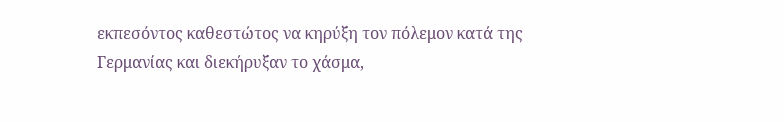εκπεσόντος καθεστώτος να κηρύξη τον πόλεμον κατά της Γερμανίας και διεκήρυξαν το χάσμα,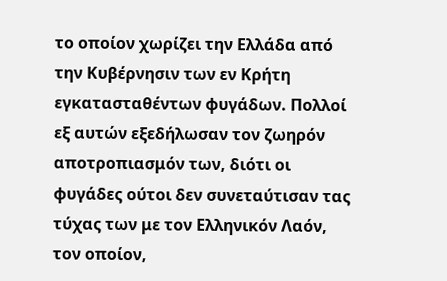το οποίον χωρίζει την Ελλάδα από την Κυβέρνησιν των εν Κρήτη εγκατασταθέντων φυγάδων. Πολλοί εξ αυτών εξεδήλωσαν τον ζωηρόν αποτροπιασμόν των, διότι οι φυγάδες ούτοι δεν συνεταύτισαν τας τύχας των με τον Ελληνικόν Λαόν, τον οποίον,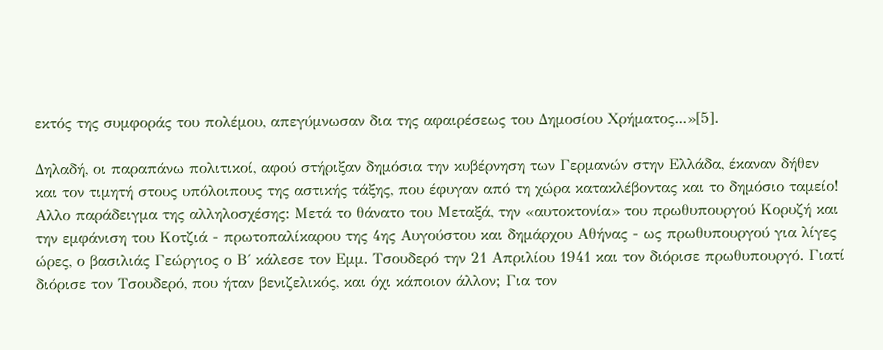εκτός της συμφοράς του πολέμου, απεγύμνωσαν δια της αφαιρέσεως του Δημοσίου Χρήματος...»[5].

Δηλαδή, οι παραπάνω πολιτικοί, αφού στήριξαν δημόσια την κυβέρνηση των Γερμανών στην Ελλάδα, έκαναν δήθεν και τον τιμητή στους υπόλοιπους της αστικής τάξης, που έφυγαν από τη χώρα κατακλέβοντας και το δημόσιο ταμείο! Αλλο παράδειγμα της αλληλοσχέσης: Μετά το θάνατο του Μεταξά, την «αυτοκτονία» του πρωθυπουργού Κορυζή και την εμφάνιση του Κοτζιά - πρωτοπαλίκαρου της 4ης Αυγούστου και δημάρχου Αθήνας - ως πρωθυπουργού για λίγες ώρες, ο βασιλιάς Γεώργιος ο Β΄ κάλεσε τον Εμμ. Τσουδερό την 21 Απριλίου 1941 και τον διόρισε πρωθυπουργό. Γιατί διόρισε τον Τσουδερό, που ήταν βενιζελικός, και όχι κάποιον άλλον; Για τον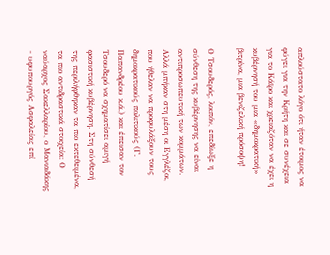απλούστατο λόγο ότι ήταν έτοιμος να φύγει για την Κρήτη και σε συνέχεια για το Κάϊρο και χρειαζόταν να έχει η κυβέρνησή του μια «δημοκρατική» βιτρίνα, μια βενιζελική πρόσοψη!

Ο Τσουδερός, λοιπόν, επεδίωξε η σύνθεση της κυβέρνησης να είναι αντιπροσωπευτική των κομμάτων. Αλλά μπήκαν στη μέση οι Εγγλέζοι, που ήθελαν να προφυλάξουν τους δημοκρατικούς πολιτικούς (Γ. Παπανδρέου κ.ά.) και έπεισαν τον Τσουδερό να σχηματίσει αμιγή φασιστική κυβέρνηση. Στη σύνθεσή της περιλήφθηκαν τα πιο εκτεθειμένα, τα πιο αντιδραστικά στοιχεία: Ο ναύαρχος Σακελλαρίου, ο Μανιαδάκης - υφυπουργός Ασφαλείας επί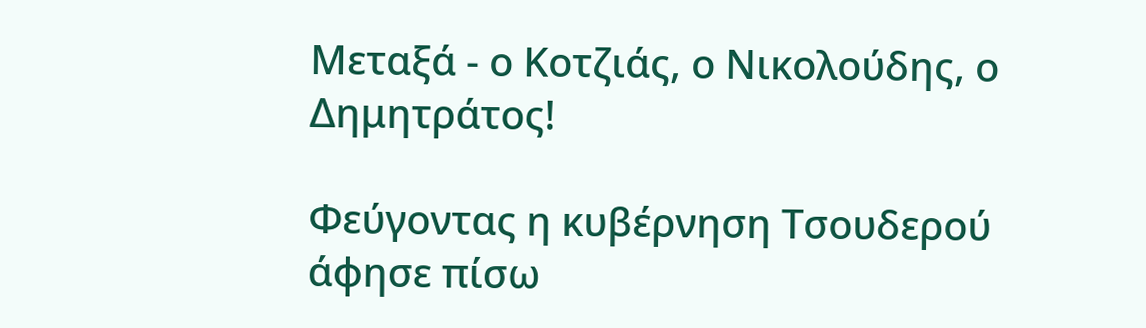Μεταξά - ο Κοτζιάς, ο Νικολούδης, ο Δημητράτος!

Φεύγοντας η κυβέρνηση Τσουδερού άφησε πίσω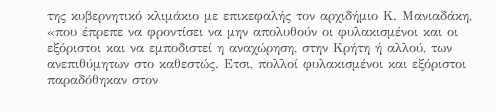της κυβερνητικό κλιμάκιο με επικεφαλής τον αρχιδήμιο Κ. Μανιαδάκη, «που έπρεπε να φροντίσει να μην απολυθούν οι φυλακισμένοι και οι εξόριστοι και να εμποδιστεί η αναχώρηση, στην Κρήτη ή αλλού, των ανεπιθύμητων στο καθεστώς. Ετσι, πολλοί φυλακισμένοι και εξόριστοι παραδόθηκαν στον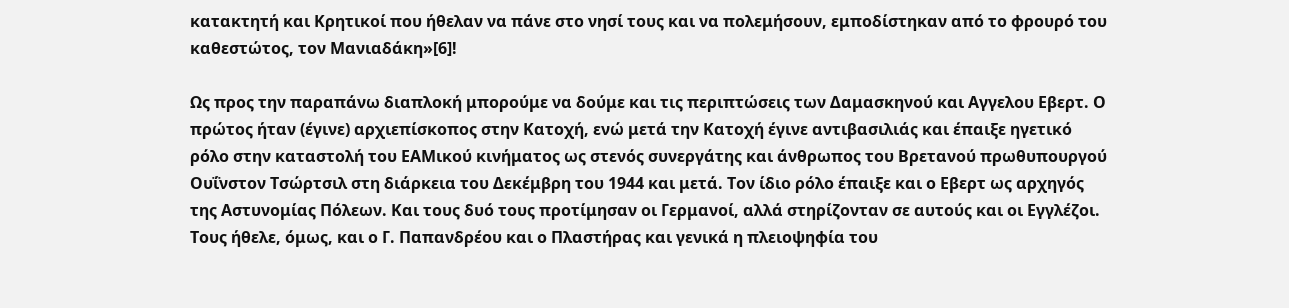κατακτητή και Κρητικοί που ήθελαν να πάνε στο νησί τους και να πολεμήσουν, εμποδίστηκαν από το φρουρό του καθεστώτος, τον Μανιαδάκη»[6]!

Ως προς την παραπάνω διαπλοκή μπορούμε να δούμε και τις περιπτώσεις των Δαμασκηνού και Αγγελου Εβερτ. Ο πρώτος ήταν (έγινε) αρχιεπίσκοπος στην Κατοχή, ενώ μετά την Κατοχή έγινε αντιβασιλιάς και έπαιξε ηγετικό ρόλο στην καταστολή του ΕΑΜικού κινήματος ως στενός συνεργάτης και άνθρωπος του Βρετανού πρωθυπουργού Ουΐνστον Τσώρτσιλ στη διάρκεια του Δεκέμβρη του 1944 και μετά. Τον ίδιο ρόλο έπαιξε και ο Εβερτ ως αρχηγός της Αστυνομίας Πόλεων. Και τους δυό τους προτίμησαν οι Γερμανοί, αλλά στηρίζονταν σε αυτούς και οι Εγγλέζοι. Τους ήθελε, όμως, και ο Γ. Παπανδρέου και ο Πλαστήρας και γενικά η πλειοψηφία του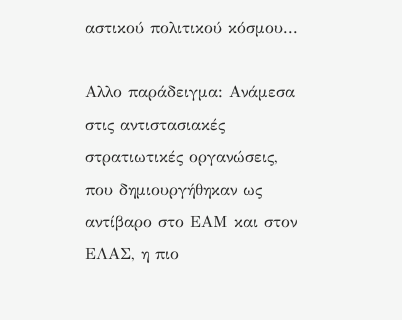αστικού πολιτικού κόσμου...

Αλλο παράδειγμα: Ανάμεσα στις αντιστασιακές στρατιωτικές οργανώσεις, που δημιουργήθηκαν ως αντίβαρο στο ΕΑΜ και στον ΕΛΑΣ, η πιο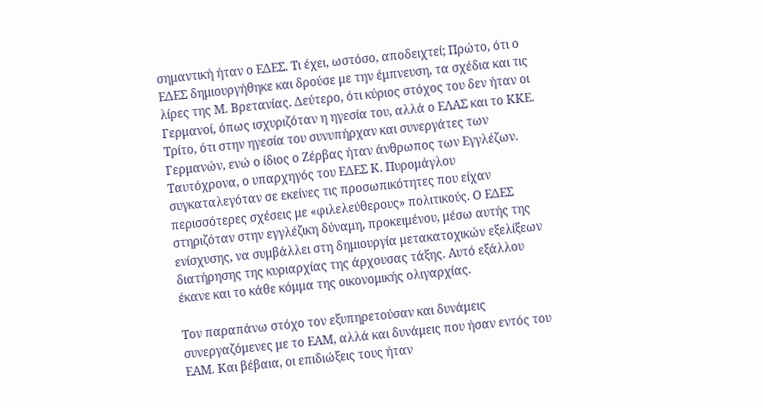σημαντική ήταν ο ΕΔΕΣ. Τι έχει, ωστόσο, αποδειχτεί; Πρώτο, ότι ο ΕΔΕΣ δημιουργήθηκε και δρούσε με την έμπνευση, τα σχέδια και τις λίρες της Μ. Βρετανίας. Δεύτερο, ότι κύριος στόχος του δεν ήταν οι Γερμανοί, όπως ισχυριζόταν η ηγεσία του, αλλά ο ΕΛΑΣ και το ΚΚΕ. Τρίτο, ότι στην ηγεσία του συνυπήρχαν και συνεργάτες των Γερμανών, ενώ ο ίδιος ο Ζέρβας ήταν άνθρωπος των Εγγλέζων. Ταυτόχρονα, ο υπαρχηγός του ΕΔΕΣ Κ. Πυρομάγλου συγκαταλεγόταν σε εκείνες τις προσωπικότητες που είχαν περισσότερες σχέσεις με «φιλελεύθερους» πολιτικούς. Ο ΕΔΕΣ στηριζόταν στην εγγλέζικη δύναμη, προκειμένου, μέσω αυτής της ενίσχυσης, να συμβάλλει στη δημιουργία μετακατοχικών εξελίξεων διατήρησης της κυριαρχίας της άρχουσας τάξης. Αυτό εξάλλου έκανε και το κάθε κόμμα της οικονομικής ολιγαρχίας.

Τον παραπάνω στόχο τον εξυπηρετούσαν και δυνάμεις συνεργαζόμενες με το ΕΑΜ, αλλά και δυνάμεις που ήσαν εντός του ΕΑΜ. Και βέβαια, οι επιδιώξεις τους ήταν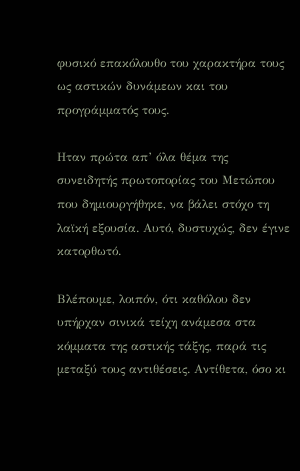φυσικό επακόλουθο του χαρακτήρα τους ως αστικών δυνάμεων και του προγράμματός τους.

Ηταν πρώτα απ’ όλα θέμα της συνειδητής πρωτοπορίας του Μετώπου που δημιουργήθηκε, να βάλει στόχο τη λαϊκή εξουσία. Αυτό, δυστυχώς, δεν έγινε κατορθωτό.

Βλέπουμε, λοιπόν, ότι καθόλου δεν υπήρχαν σινικά τείχη ανάμεσα στα κόμματα της αστικής τάξης, παρά τις μεταξύ τους αντιθέσεις. Αντίθετα, όσο κι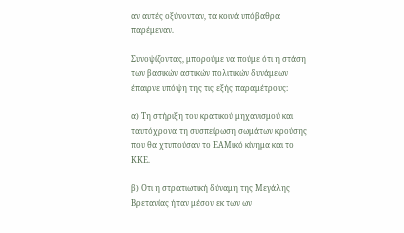αν αυτές οξύνονταν, τα κοινά υπόβαθρα παρέμεναν.

Συνοψίζοντας, μπορούμε να πούμε ότι η στάση των βασικών αστικών πολιτικών δυνάμεων έπαιρνε υπόψη της τις εξής παραμέτρους:

α) Τη στήριξη του κρατικού μηχανισμού και ταυτόχρονα τη συσπείρωση σωμάτων κρούσης που θα χτυπούσαν το ΕΑΜικό κίνημα και το ΚΚΕ.

β) Οτι η στρατιωτική δύναμη της Μεγάλης Βρετανίας ήταν μέσον εκ των ων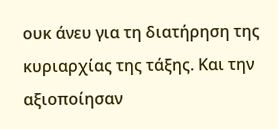ουκ άνευ για τη διατήρηση της κυριαρχίας της τάξης. Και την αξιοποίησαν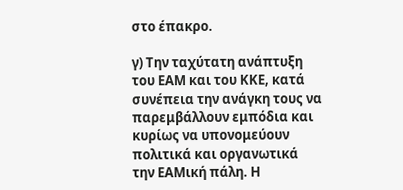στο έπακρο.

γ) Την ταχύτατη ανάπτυξη του ΕΑΜ και του ΚΚΕ, κατά συνέπεια την ανάγκη τους να παρεμβάλλουν εμπόδια και κυρίως να υπονομεύουν πολιτικά και οργανωτικά την ΕΑΜική πάλη. Η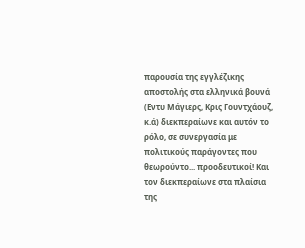παρουσία της εγγλέζικης αποστολής στα ελληνικά βουνά (Εντυ Μάγιερς, Κρις Γουντχάουζ, κ.ά) διεκπεραίωνε και αυτόν το ρόλο, σε συνεργασία με πολιτικούς παράγοντες που θεωρούντο... προοδευτικοί! Και τον διεκπεραίωνε στα πλαίσια της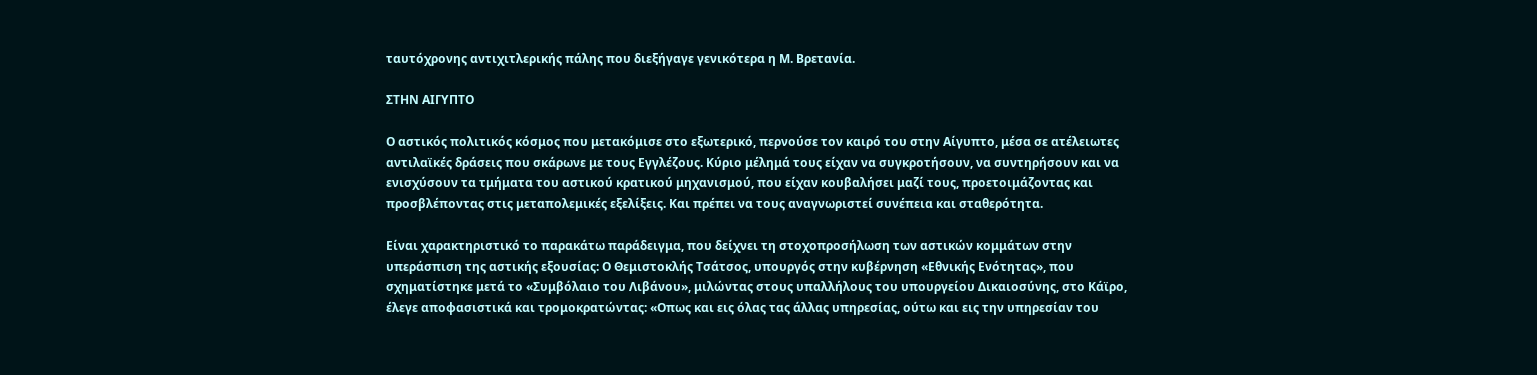ταυτόχρονης αντιχιτλερικής πάλης που διεξήγαγε γενικότερα η Μ. Βρετανία.

ΣΤΗΝ ΑΙΓΥΠΤΟ

Ο αστικός πολιτικός κόσμος που μετακόμισε στο εξωτερικό, περνούσε τον καιρό του στην Αίγυπτο, μέσα σε ατέλειωτες αντιλαϊκές δράσεις που σκάρωνε με τους Εγγλέζους. Κύριο μέλημά τους είχαν να συγκροτήσουν, να συντηρήσουν και να ενισχύσουν τα τμήματα του αστικού κρατικού μηχανισμού, που είχαν κουβαλήσει μαζί τους, προετοιμάζοντας και προσβλέποντας στις μεταπολεμικές εξελίξεις. Και πρέπει να τους αναγνωριστεί συνέπεια και σταθερότητα.

Είναι χαρακτηριστικό το παρακάτω παράδειγμα, που δείχνει τη στοχοπροσήλωση των αστικών κομμάτων στην υπεράσπιση της αστικής εξουσίας: Ο Θεμιστοκλής Τσάτσος, υπουργός στην κυβέρνηση «Εθνικής Ενότητας», που σχηματίστηκε μετά το «Συμβόλαιο του Λιβάνου», μιλώντας στους υπαλλήλους του υπουργείου Δικαιοσύνης, στο Κάϊρο, έλεγε αποφασιστικά και τρομοκρατώντας: «Οπως και εις όλας τας άλλας υπηρεσίας, ούτω και εις την υπηρεσίαν του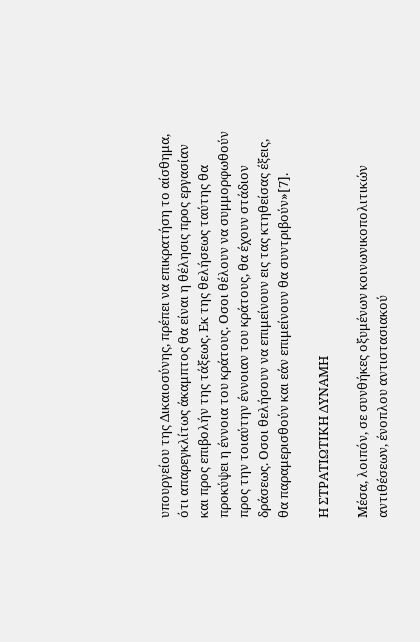υπουργείου της Δικαιοσύνης, πρέπει να επικρατήση το αίσθημα, ότι απαρεγκλίτως άκαμπτος θα είναι η θέλησις προς εργασίαν και προς επιβολήν της τάξεως. Εκ της θελήσεως ταύτης θα προκύψει η έννοια του κράτους. Οσοι θέλουν να συμμορφωθούν προς την τοιαύτην έννοιαν του κράτους, θα έχουν στάδιον δράσεως. Οσοι θελήσουν να επιμείνουν εις τας κτηθείσας έξεις, θα παραμερισθούν και εάν επιμείνουν θα συντριβούν»[7].

Η ΣΤΡΑΤΙΩΤΙΚΗ ΔΥΝΑΜΗ

Μέσα, λοιπόν, σε συνθήκες οξυμένων κοινωνικοπολιτικών αντιθέσεων, ένοπλου αντιστασιακού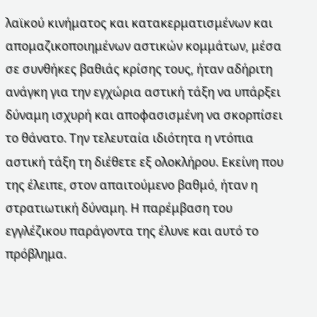λαϊκού κινήματος και κατακερματισμένων και απομαζικοποιημένων αστικών κομμάτων, μέσα σε συνθήκες βαθιάς κρίσης τους, ήταν αδήριτη ανάγκη για την εγχώρια αστική τάξη να υπάρξει δύναμη ισχυρή και αποφασισμένη να σκορπίσει το θάνατο. Την τελευταία ιδιότητα η ντόπια αστική τάξη τη διέθετε εξ ολοκλήρου. Εκείνη που της έλειπε, στον απαιτούμενο βαθμό, ήταν η στρατιωτική δύναμη. Η παρέμβαση του εγγλέζικου παράγοντα της έλυνε και αυτό το πρόβλημα.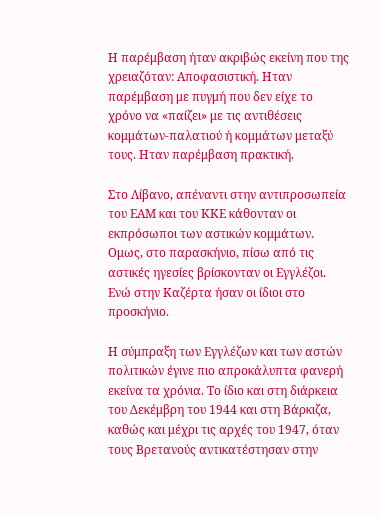Η παρέμβαση ήταν ακριβώς εκείνη που της χρειαζόταν: Αποφασιστική. Ηταν παρέμβαση με πυγμή που δεν είχε το χρόνο να «παίζει» με τις αντιθέσεις κομμάτων-παλατιού ή κομμάτων μεταξύ τους. Ηταν παρέμβαση πρακτική.

Στο Λίβανο, απέναντι στην αντιπροσωπεία του ΕΑΜ και του ΚΚΕ κάθονταν οι εκπρόσωποι των αστικών κομμάτων. Ομως, στο παρασκήνιο, πίσω από τις αστικές ηγεσίες βρίσκονταν οι Εγγλέζοι. Ενώ στην Καζέρτα ήσαν οι ίδιοι στο προσκήνιο.

Η σύμπραξη των Εγγλέζων και των αστών πολιτικών έγινε πιο απροκάλυπτα φανερή εκείνα τα χρόνια. Το ίδιο και στη διάρκεια του Δεκέμβρη του 1944 και στη Βάρκιζα, καθώς και μέχρι τις αρχές του 1947, όταν τους Βρετανούς αντικατέστησαν στην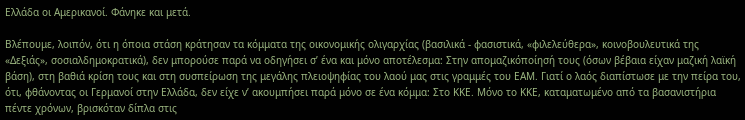Ελλάδα οι Αμερικανοί. Φάνηκε και μετά.

Βλέπουμε, λοιπόν, ότι η όποια στάση κράτησαν τα κόμματα της οικονομικής ολιγαρχίας (βασιλικά - φασιστικά, «φιλελεύθερα», κοινοβουλευτικά της «Δεξιάς», σοσιαλδημοκρατικά), δεν μπορούσε παρά να οδηγήσει σ’ ένα και μόνο αποτέλεσμα: Στην απομαζικόποίησή τους (όσων βέβαια είχαν μαζική λαϊκή βάση), στη βαθιά κρίση τους και στη συσπείρωση της μεγάλης πλειοψηφίας του λαού μας στις γραμμές του ΕΑΜ. Γιατί ο λαός διαπίστωσε με την πείρα του, ότι, φθάνοντας οι Γερμανοί στην Ελλάδα, δεν είχε ν’ ακουμπήσει παρά μόνο σε ένα κόμμα: Στο ΚΚΕ. Μόνο το ΚΚΕ, καταματωμένο από τα βασανιστήρια πέντε χρόνων, βρισκόταν δίπλα στις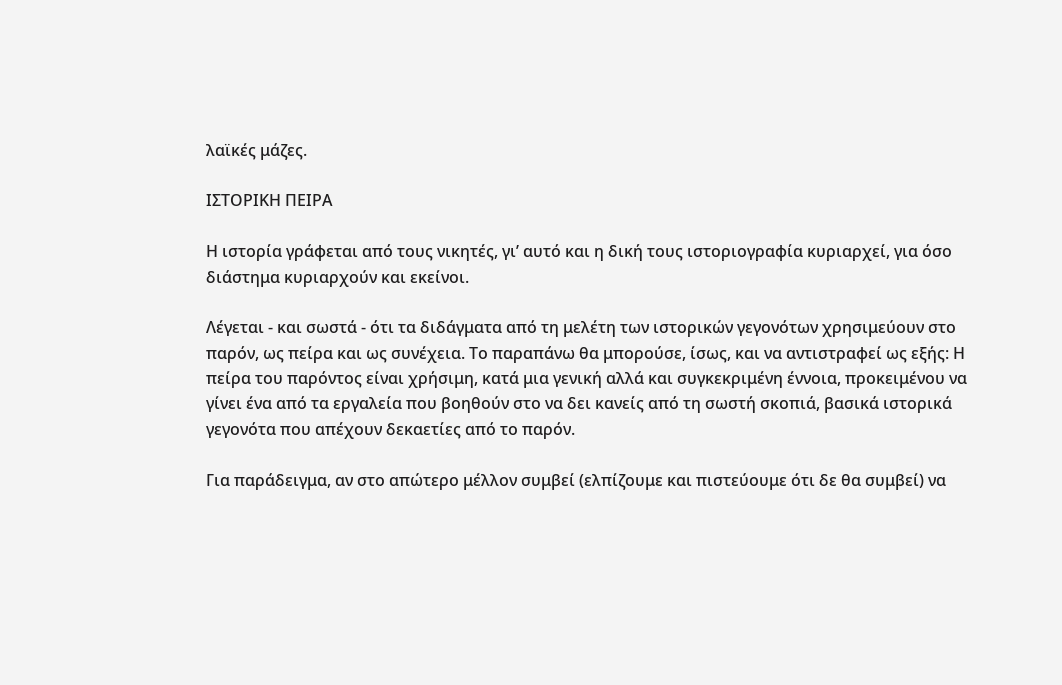λαϊκές μάζες.

ΙΣΤΟΡΙΚΗ ΠΕΙΡΑ

Η ιστορία γράφεται από τους νικητές, γι’ αυτό και η δική τους ιστοριογραφία κυριαρχεί, για όσο διάστημα κυριαρχούν και εκείνοι.

Λέγεται - και σωστά - ότι τα διδάγματα από τη μελέτη των ιστορικών γεγονότων χρησιμεύουν στο παρόν, ως πείρα και ως συνέχεια. Το παραπάνω θα μπορούσε, ίσως, και να αντιστραφεί ως εξής: Η πείρα του παρόντος είναι χρήσιμη, κατά μια γενική αλλά και συγκεκριμένη έννοια, προκειμένου να γίνει ένα από τα εργαλεία που βοηθούν στο να δει κανείς από τη σωστή σκοπιά, βασικά ιστορικά γεγονότα που απέχουν δεκαετίες από το παρόν.

Για παράδειγμα, αν στο απώτερο μέλλον συμβεί (ελπίζουμε και πιστεύουμε ότι δε θα συμβεί) να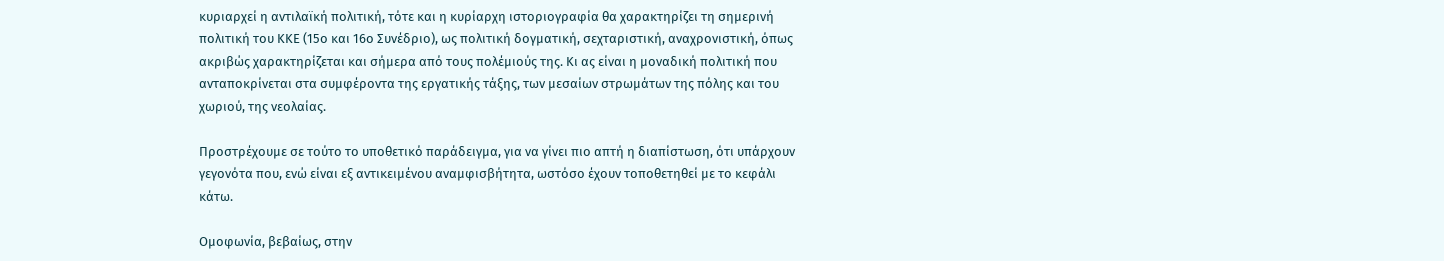κυριαρχεί η αντιλαϊκή πολιτική, τότε και η κυρίαρχη ιστοριογραφία θα χαρακτηρίζει τη σημερινή πολιτική του ΚΚΕ (15ο και 16ο Συνέδριο), ως πολιτική δογματική, σεχταριστική, αναχρονιστική, όπως ακριβώς χαρακτηρίζεται και σήμερα από τους πολέμιούς της. Κι ας είναι η μοναδική πολιτική που ανταποκρίνεται στα συμφέροντα της εργατικής τάξης, των μεσαίων στρωμάτων της πόλης και του χωριού, της νεολαίας.

Προστρέχουμε σε τούτο το υποθετικό παράδειγμα, για να γίνει πιο απτή η διαπίστωση, ότι υπάρχουν γεγονότα που, ενώ είναι εξ αντικειμένου αναμφισβήτητα, ωστόσο έχουν τοποθετηθεί με το κεφάλι κάτω.

Ομοφωνία, βεβαίως, στην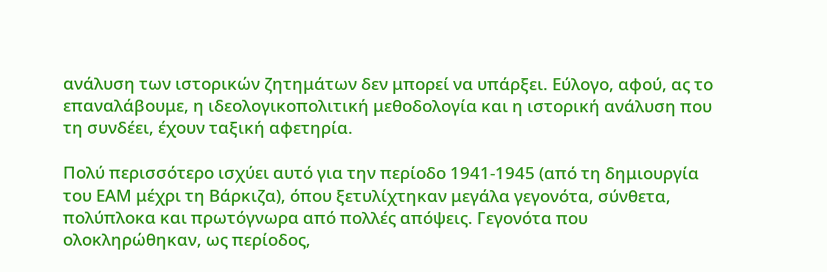ανάλυση των ιστορικών ζητημάτων δεν μπορεί να υπάρξει. Εύλογο, αφού, ας το επαναλάβουμε, η ιδεολογικοπολιτική μεθοδολογία και η ιστορική ανάλυση που τη συνδέει, έχουν ταξική αφετηρία.

Πολύ περισσότερο ισχύει αυτό για την περίοδο 1941-1945 (από τη δημιουργία του ΕΑΜ μέχρι τη Βάρκιζα), όπου ξετυλίχτηκαν μεγάλα γεγονότα, σύνθετα, πολύπλοκα και πρωτόγνωρα από πολλές απόψεις. Γεγονότα που ολοκληρώθηκαν, ως περίοδος,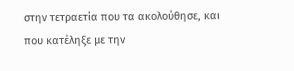στην τετραετία που τα ακολούθησε, και που κατέληξε με την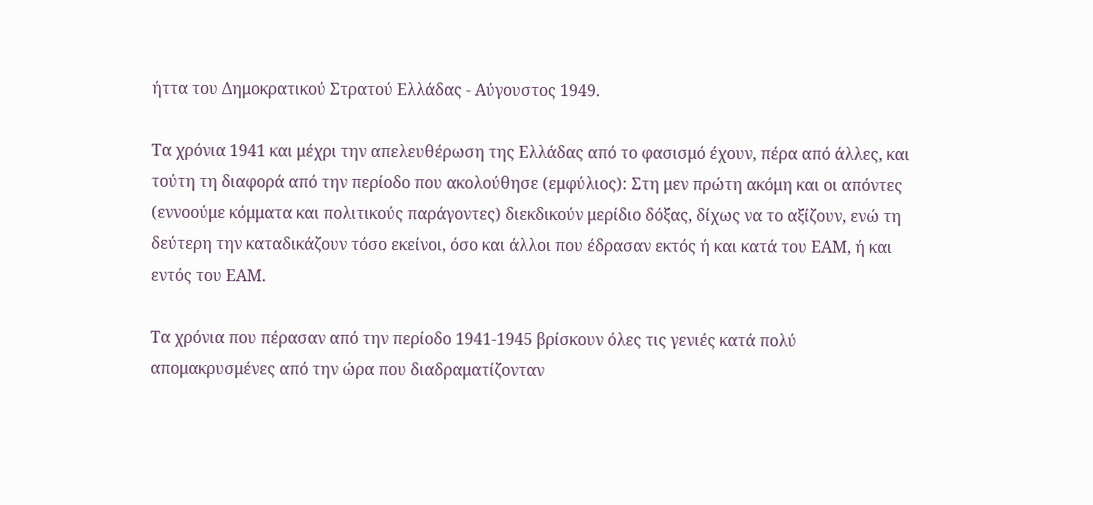ήττα του Δημοκρατικού Στρατού Ελλάδας - Αύγουστος 1949.

Τα χρόνια 1941 και μέχρι την απελευθέρωση της Ελλάδας από το φασισμό έχουν, πέρα από άλλες, και τούτη τη διαφορά από την περίοδο που ακολούθησε (εμφύλιος): Στη μεν πρώτη ακόμη και οι απόντες (εννοούμε κόμματα και πολιτικούς παράγοντες) διεκδικούν μερίδιο δόξας, δίχως να το αξίζουν, ενώ τη δεύτερη την καταδικάζουν τόσο εκείνοι, όσο και άλλοι που έδρασαν εκτός ή και κατά του ΕΑΜ, ή και εντός του ΕΑΜ.

Τα χρόνια που πέρασαν από την περίοδο 1941-1945 βρίσκουν όλες τις γενιές κατά πολύ απομακρυσμένες από την ώρα που διαδραματίζονταν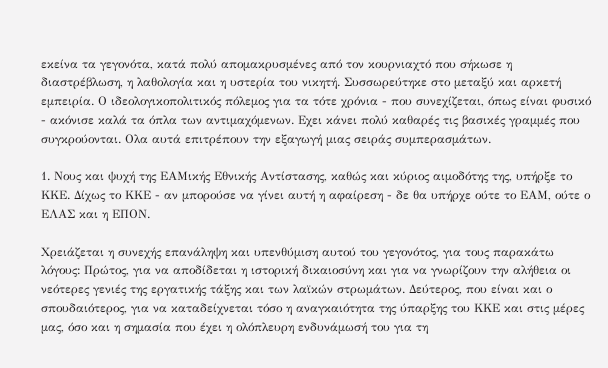εκείνα τα γεγονότα, κατά πολύ απομακρυσμένες από τον κουρνιαχτό που σήκωσε η διαστρέβλωση, η λαθολογία και η υστερία του νικητή. Συσσωρεύτηκε στο μεταξύ και αρκετή εμπειρία. Ο ιδεολογικοπολιτικός πόλεμος για τα τότε χρόνια - που συνεχίζεται, όπως είναι φυσικό - ακόνισε καλά τα όπλα των αντιμαχόμενων. Εχει κάνει πολύ καθαρές τις βασικές γραμμές που συγκρούονται. Ολα αυτά επιτρέπουν την εξαγωγή μιας σειράς συμπερασμάτων.

1. Νους και ψυχή της ΕΑΜικής Εθνικής Αντίστασης, καθώς και κύριος αιμοδότης της, υπήρξε το ΚΚΕ. Δίχως το ΚΚΕ - αν μπορούσε να γίνει αυτή η αφαίρεση - δε θα υπήρχε ούτε το ΕΑΜ, ούτε ο ΕΛΑΣ και η ΕΠΟΝ.

Χρειάζεται η συνεχής επανάληψη και υπενθύμιση αυτού του γεγονότος, για τους παρακάτω λόγους: Πρώτος, για να αποδίδεται η ιστορική δικαιοσύνη και για να γνωρίζουν την αλήθεια οι νεότερες γενιές της εργατικής τάξης και των λαϊκών στρωμάτων. Δεύτερος, που είναι και ο σπουδαιότερος, για να καταδείχνεται τόσο η αναγκαιότητα της ύπαρξης του ΚΚΕ και στις μέρες μας, όσο και η σημασία που έχει η ολόπλευρη ενδυνάμωσή του για τη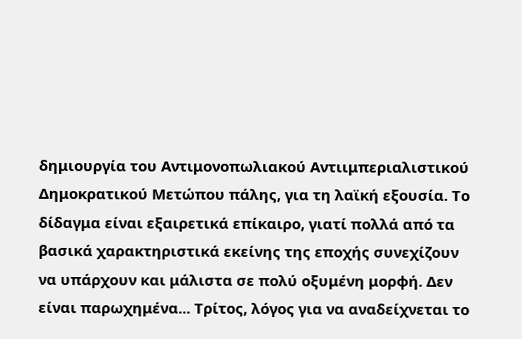δημιουργία του Αντιμονοπωλιακού Αντιιμπεριαλιστικού Δημοκρατικού Μετώπου πάλης, για τη λαϊκή εξουσία. Το δίδαγμα είναι εξαιρετικά επίκαιρο, γιατί πολλά από τα βασικά χαρακτηριστικά εκείνης της εποχής συνεχίζουν να υπάρχουν και μάλιστα σε πολύ οξυμένη μορφή. Δεν είναι παρωχημένα... Τρίτος, λόγος για να αναδείχνεται το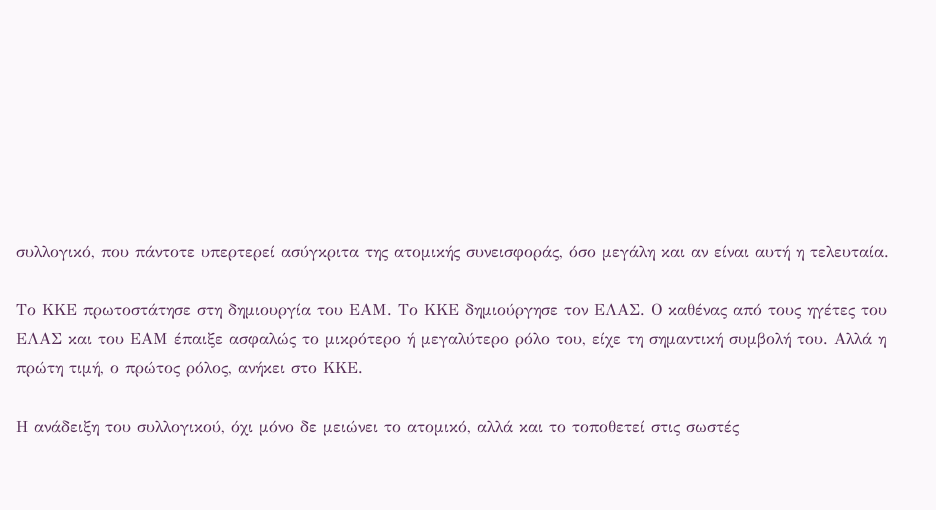συλλογικό, που πάντοτε υπερτερεί ασύγκριτα της ατομικής συνεισφοράς, όσο μεγάλη και αν είναι αυτή η τελευταία.

Το ΚΚΕ πρωτοστάτησε στη δημιουργία του ΕΑΜ. Το ΚΚΕ δημιούργησε τον ΕΛΑΣ. Ο καθένας από τους ηγέτες του ΕΛΑΣ και του ΕΑΜ έπαιξε ασφαλώς το μικρότερο ή μεγαλύτερο ρόλο του, είχε τη σημαντική συμβολή του. Αλλά η πρώτη τιμή, ο πρώτος ρόλος, ανήκει στο ΚΚΕ.

Η ανάδειξη του συλλογικού, όχι μόνο δε μειώνει το ατομικό, αλλά και το τοποθετεί στις σωστές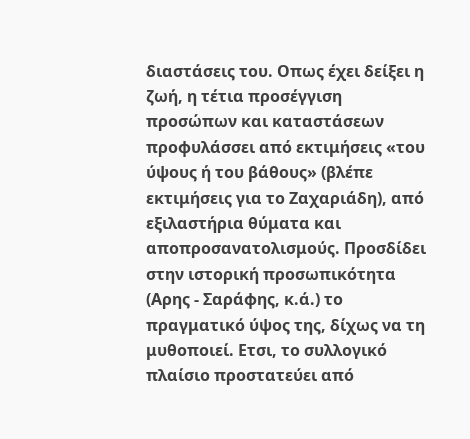διαστάσεις του. Οπως έχει δείξει η ζωή, η τέτια προσέγγιση προσώπων και καταστάσεων προφυλάσσει από εκτιμήσεις «του ύψους ή του βάθους» (βλέπε εκτιμήσεις για το Ζαχαριάδη), από εξιλαστήρια θύματα και αποπροσανατολισμούς. Προσδίδει στην ιστορική προσωπικότητα (Αρης - Σαράφης, κ.ά.) το πραγματικό ύψος της, δίχως να τη μυθοποιεί. Ετσι, το συλλογικό πλαίσιο προστατεύει από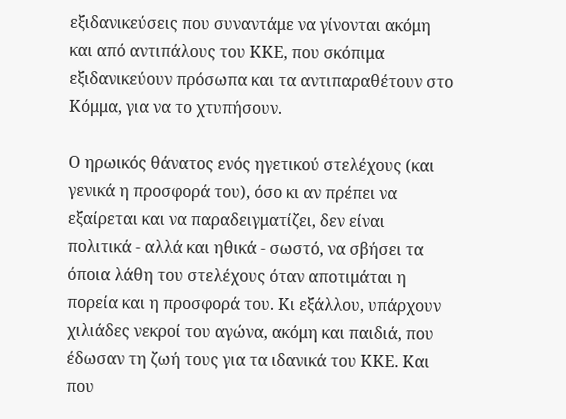εξιδανικεύσεις που συναντάμε να γίνονται ακόμη και από αντιπάλους του ΚΚΕ, που σκόπιμα εξιδανικεύουν πρόσωπα και τα αντιπαραθέτουν στο Κόμμα, για να το χτυπήσουν.

Ο ηρωικός θάνατος ενός ηγετικού στελέχους (και γενικά η προσφορά του), όσο κι αν πρέπει να εξαίρεται και να παραδειγματίζει, δεν είναι πολιτικά - αλλά και ηθικά - σωστό, να σβήσει τα όποια λάθη του στελέχους όταν αποτιμάται η πορεία και η προσφορά του. Κι εξάλλου, υπάρχουν χιλιάδες νεκροί του αγώνα, ακόμη και παιδιά, που έδωσαν τη ζωή τους για τα ιδανικά του ΚΚΕ. Και που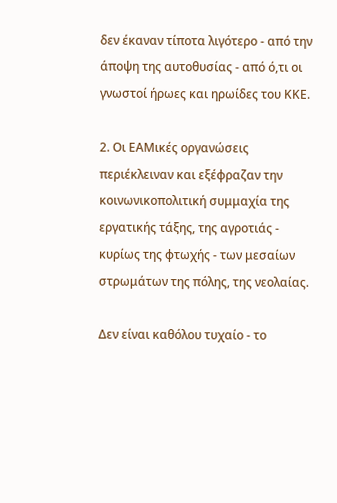δεν έκαναν τίποτα λιγότερο - από την άποψη της αυτοθυσίας - από ό,τι οι γνωστοί ήρωες και ηρωίδες του ΚΚΕ.

2. Οι ΕΑΜικές οργανώσεις περιέκλειναν και εξέφραζαν την κοινωνικοπολιτική συμμαχία της εργατικής τάξης, της αγροτιάς - κυρίως της φτωχής - των μεσαίων στρωμάτων της πόλης, της νεολαίας.

Δεν είναι καθόλου τυχαίο - το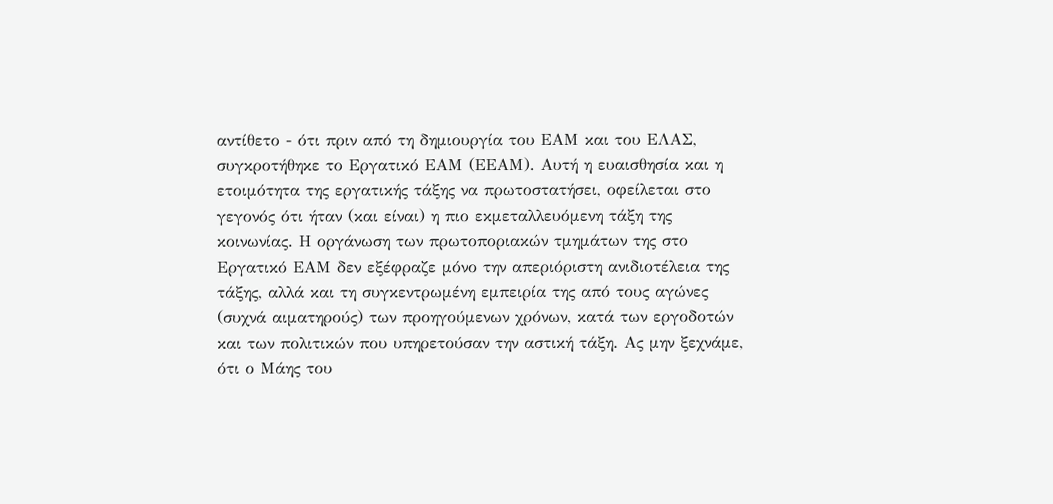αντίθετο - ότι πριν από τη δημιουργία του ΕΑΜ και του ΕΛΑΣ, συγκροτήθηκε το Εργατικό ΕΑΜ (ΕΕΑΜ). Αυτή η ευαισθησία και η ετοιμότητα της εργατικής τάξης να πρωτοστατήσει, οφείλεται στο γεγονός ότι ήταν (και είναι) η πιο εκμεταλλευόμενη τάξη της κοινωνίας. Η οργάνωση των πρωτοποριακών τμημάτων της στο Εργατικό ΕΑΜ δεν εξέφραζε μόνο την απεριόριστη ανιδιοτέλεια της τάξης, αλλά και τη συγκεντρωμένη εμπειρία της από τους αγώνες (συχνά αιματηρούς) των προηγούμενων χρόνων, κατά των εργοδοτών και των πολιτικών που υπηρετούσαν την αστική τάξη. Ας μην ξεχνάμε, ότι ο Μάης του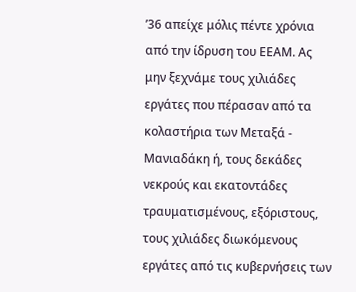’36 απείχε μόλις πέντε χρόνια από την ίδρυση του ΕΕΑΜ. Ας μην ξεχνάμε τους χιλιάδες εργάτες που πέρασαν από τα κολαστήρια των Μεταξά - Μανιαδάκη ή, τους δεκάδες νεκρούς και εκατοντάδες τραυματισμένους, εξόριστους, τους χιλιάδες διωκόμενους εργάτες από τις κυβερνήσεις των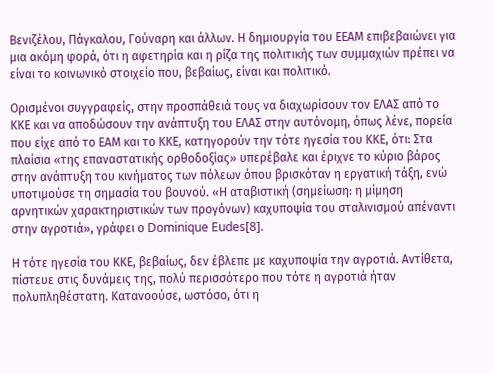Βενιζέλου, Πάγκαλου, Γούναρη και άλλων. Η δημιουργία του ΕΕΑΜ επιβεβαιώνει για μια ακόμη φορά, ότι η αφετηρία και η ρίζα της πολιτικής των συμμαχιών πρέπει να είναι το κοινωνικό στοιχείο που, βεβαίως, είναι και πολιτικό.

Ορισμένοι συγγραφείς, στην προσπάθειά τους να διαχωρίσουν τον ΕΛΑΣ από το ΚΚΕ και να αποδώσουν την ανάπτυξη του ΕΛΑΣ στην αυτόνομη, όπως λένε, πορεία που είχε από το ΕΑΜ και το ΚΚΕ, κατηγορούν την τότε ηγεσία του ΚΚΕ, ότι: Στα πλαίσια «της επαναστατικής ορθοδοξίας» υπερέβαλε και έριχνε το κύριο βάρος στην ανάπτυξη του κινήματος των πόλεων όπου βρισκόταν η εργατική τάξη, ενώ υποτιμούσε τη σημασία του βουνού. «Η αταβιστική (σημείωση: η μίμηση αρνητικών χαρακτηριστικών των προγόνων) καχυποψία του σταλινισμού απέναντι στην αγροτιά», γράφει ο Dominique Eudes[8].

Η τότε ηγεσία του ΚΚΕ, βεβαίως, δεν έβλεπε με καχυποψία την αγροτιά. Αντίθετα, πίστευε στις δυνάμεις της, πολύ περισσότερο που τότε η αγροτιά ήταν πολυπληθέστατη. Κατανοούσε, ωστόσο, ότι η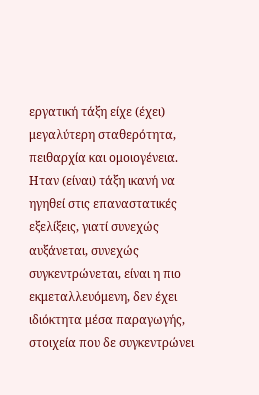εργατική τάξη είχε (έχει) μεγαλύτερη σταθερότητα, πειθαρχία και ομοιογένεια. Ηταν (είναι) τάξη ικανή να ηγηθεί στις επαναστατικές εξελίξεις, γιατί συνεχώς αυξάνεται, συνεχώς συγκεντρώνεται, είναι η πιο εκμεταλλευόμενη, δεν έχει ιδιόκτητα μέσα παραγωγής, στοιχεία που δε συγκεντρώνει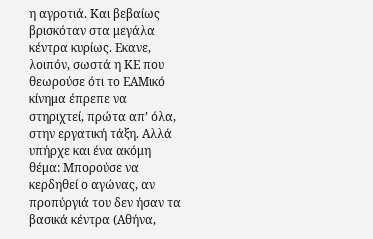η αγροτιά. Και βεβαίως βρισκόταν στα μεγάλα κέντρα κυρίως. Εκανε, λοιπόν, σωστά η ΚΕ που θεωρούσε ότι το ΕΑΜικό κίνημα έπρεπε να στηριχτεί, πρώτα απ’ όλα, στην εργατική τάξη. Αλλά υπήρχε και ένα ακόμη θέμα: Μπορούσε να κερδηθεί ο αγώνας, αν προπύργιά του δεν ήσαν τα βασικά κέντρα (Αθήνα,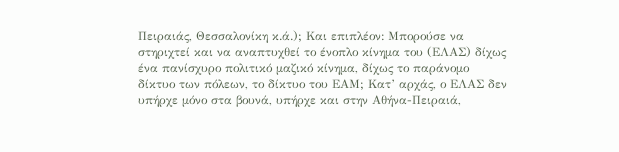Πειραιάς, Θεσσαλονίκη κ.ά.); Και επιπλέον: Μπορούσε να στηριχτεί και να αναπτυχθεί το ένοπλο κίνημα του (ΕΛΑΣ) δίχως ένα πανίσχυρο πολιτικό μαζικό κίνημα, δίχως το παράνομο δίκτυο των πόλεων, το δίκτυο του ΕΑΜ; Κατ’ αρχάς, ο ΕΛΑΣ δεν υπήρχε μόνο στα βουνά, υπήρχε και στην Αθήνα-Πειραιά,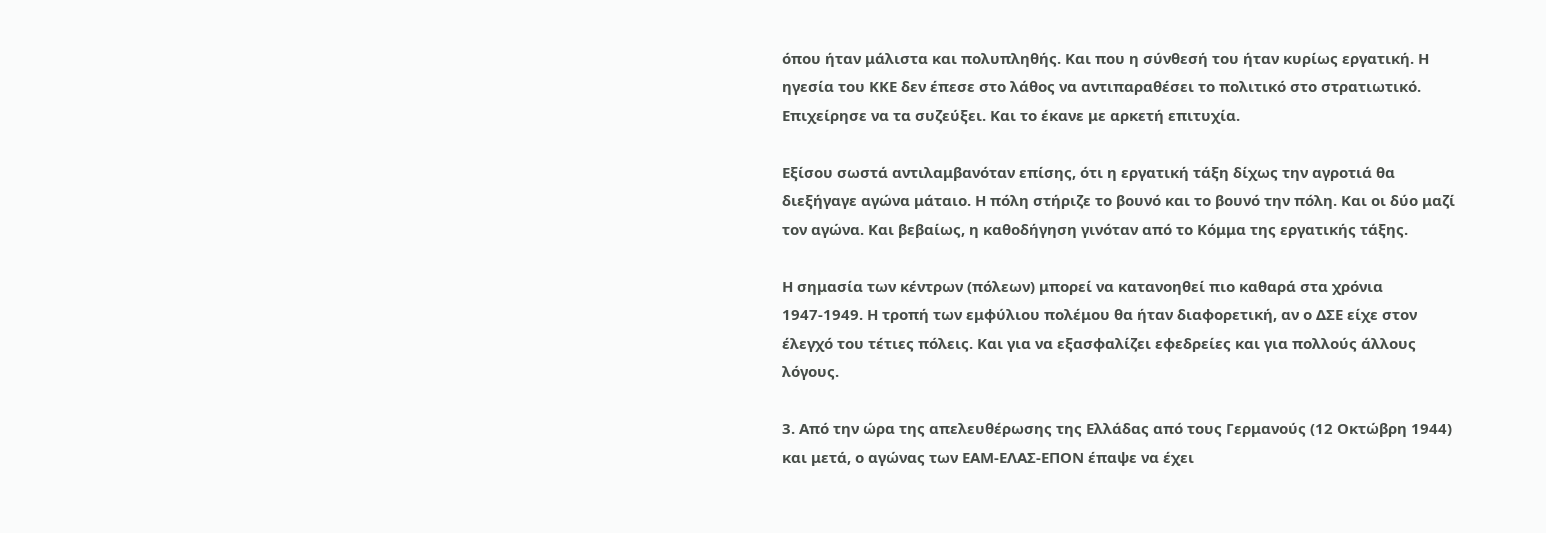όπου ήταν μάλιστα και πολυπληθής. Και που η σύνθεσή του ήταν κυρίως εργατική. Η ηγεσία του ΚΚΕ δεν έπεσε στο λάθος να αντιπαραθέσει το πολιτικό στο στρατιωτικό. Επιχείρησε να τα συζεύξει. Και το έκανε με αρκετή επιτυχία.

Εξίσου σωστά αντιλαμβανόταν επίσης, ότι η εργατική τάξη δίχως την αγροτιά θα διεξήγαγε αγώνα μάταιο. Η πόλη στήριζε το βουνό και το βουνό την πόλη. Και οι δύο μαζί τον αγώνα. Και βεβαίως, η καθοδήγηση γινόταν από το Κόμμα της εργατικής τάξης.

Η σημασία των κέντρων (πόλεων) μπορεί να κατανοηθεί πιο καθαρά στα χρόνια 1947-1949. Η τροπή των εμφύλιου πολέμου θα ήταν διαφορετική, αν ο ΔΣΕ είχε στον έλεγχό του τέτιες πόλεις. Και για να εξασφαλίζει εφεδρείες και για πολλούς άλλους λόγους.

3. Από την ώρα της απελευθέρωσης της Ελλάδας από τους Γερμανούς (12 Οκτώβρη 1944) και μετά, ο αγώνας των ΕΑΜ-ΕΛΑΣ-ΕΠΟΝ έπαψε να έχει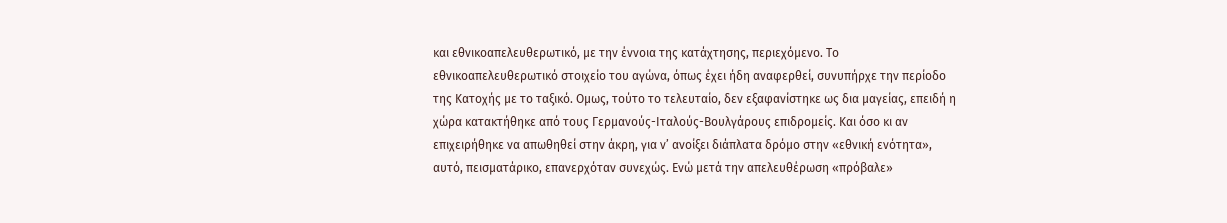και εθνικοαπελευθερωτικό, με την έννοια της κατάχτησης, περιεχόμενο. Το εθνικοαπελευθερωτικό στοιχείο του αγώνα, όπως έχει ήδη αναφερθεί, συνυπήρχε την περίοδο της Κατοχής με το ταξικό. Ομως, τούτο το τελευταίο, δεν εξαφανίστηκε ως δια μαγείας, επειδή η χώρα κατακτήθηκε από τους Γερμανούς-Ιταλούς-Βουλγάρους επιδρομείς. Και όσο κι αν επιχειρήθηκε να απωθηθεί στην άκρη, για ν’ ανοίξει διάπλατα δρόμο στην «εθνική ενότητα», αυτό, πεισματάρικο, επανερχόταν συνεχώς. Ενώ μετά την απελευθέρωση «πρόβαλε»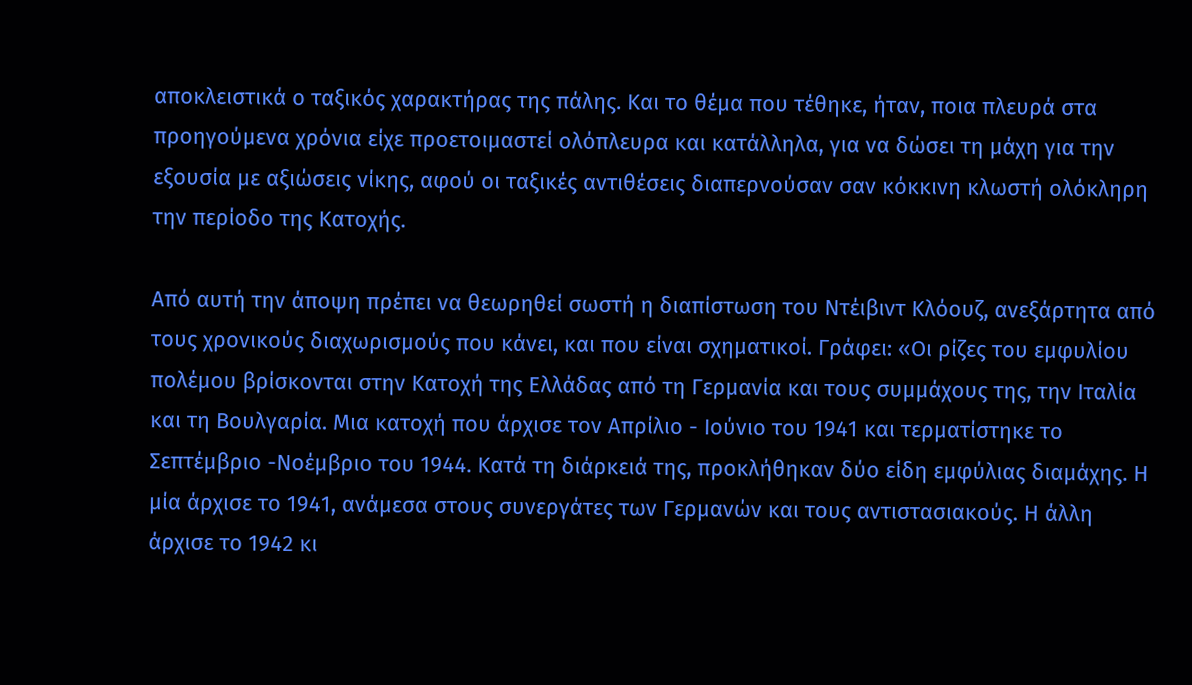αποκλειστικά ο ταξικός χαρακτήρας της πάλης. Και το θέμα που τέθηκε, ήταν, ποια πλευρά στα προηγούμενα χρόνια είχε προετοιμαστεί ολόπλευρα και κατάλληλα, για να δώσει τη μάχη για την εξουσία με αξιώσεις νίκης, αφού οι ταξικές αντιθέσεις διαπερνούσαν σαν κόκκινη κλωστή ολόκληρη την περίοδο της Κατοχής.

Από αυτή την άποψη πρέπει να θεωρηθεί σωστή η διαπίστωση του Ντέιβιντ Κλόουζ, ανεξάρτητα από τους χρονικούς διαχωρισμούς που κάνει, και που είναι σχηματικοί. Γράφει: «Οι ρίζες του εμφυλίου πολέμου βρίσκονται στην Κατοχή της Ελλάδας από τη Γερμανία και τους συμμάχους της, την Ιταλία και τη Βουλγαρία. Μια κατοχή που άρχισε τον Απρίλιο - Ιούνιο του 1941 και τερματίστηκε το Σεπτέμβριο -Νοέμβριο του 1944. Κατά τη διάρκειά της, προκλήθηκαν δύο είδη εμφύλιας διαμάχης. Η μία άρχισε το 1941, ανάμεσα στους συνεργάτες των Γερμανών και τους αντιστασιακούς. Η άλλη άρχισε το 1942 κι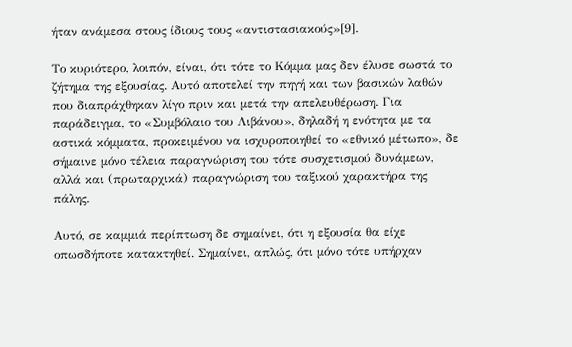ήταν ανάμεσα στους ίδιους τους «αντιστασιακούς»[9].

Το κυριότερο, λοιπόν, είναι, ότι τότε το Κόμμα μας δεν έλυσε σωστά το ζήτημα της εξουσίας. Αυτό αποτελεί την πηγή και των βασικών λαθών που διαπράχθηκαν λίγο πριν και μετά την απελευθέρωση. Για παράδειγμα, το «Συμβόλαιο του Λιβάνου», δηλαδή η ενότητα με τα αστικά κόμματα, προκειμένου να ισχυροποιηθεί το «εθνικό μέτωπο», δε σήμαινε μόνο τέλεια παραγνώριση του τότε συσχετισμού δυνάμεων, αλλά και (πρωταρχικά) παραγνώριση του ταξικού χαρακτήρα της πάλης.

Αυτό, σε καμμιά περίπτωση δε σημαίνει, ότι η εξουσία θα είχε οπωσδήποτε κατακτηθεί. Σημαίνει, απλώς, ότι μόνο τότε υπήρχαν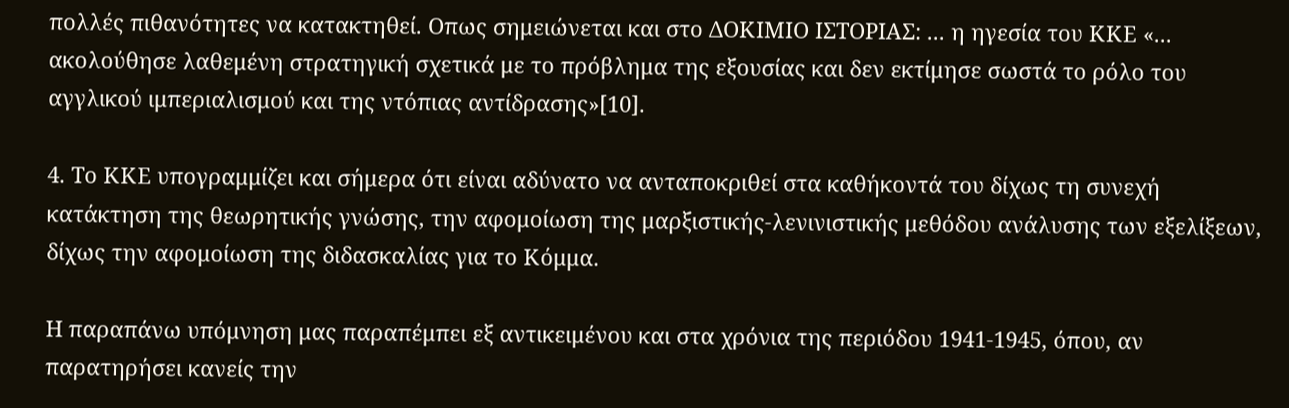πολλές πιθανότητες να κατακτηθεί. Οπως σημειώνεται και στο ΔΟΚΙΜΙΟ ΙΣΤΟΡΙΑΣ: ... η ηγεσία του ΚΚΕ «... ακολούθησε λαθεμένη στρατηγική σχετικά με το πρόβλημα της εξουσίας και δεν εκτίμησε σωστά το ρόλο του αγγλικού ιμπεριαλισμού και της ντόπιας αντίδρασης»[10].

4. Το ΚΚΕ υπογραμμίζει και σήμερα ότι είναι αδύνατο να ανταποκριθεί στα καθήκοντά του δίχως τη συνεχή κατάκτηση της θεωρητικής γνώσης, την αφομοίωση της μαρξιστικής-λενινιστικής μεθόδου ανάλυσης των εξελίξεων, δίχως την αφομοίωση της διδασκαλίας για το Κόμμα.

Η παραπάνω υπόμνηση μας παραπέμπει εξ αντικειμένου και στα χρόνια της περιόδου 1941-1945, όπου, αν παρατηρήσει κανείς την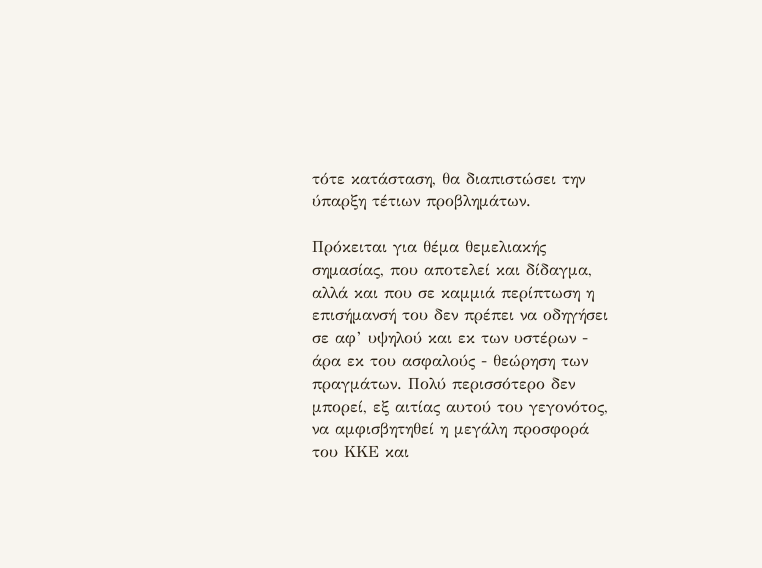τότε κατάσταση, θα διαπιστώσει την ύπαρξη τέτιων προβλημάτων.

Πρόκειται για θέμα θεμελιακής σημασίας, που αποτελεί και δίδαγμα, αλλά και που σε καμμιά περίπτωση η επισήμανσή του δεν πρέπει να οδηγήσει σε αφ’ υψηλού και εκ των υστέρων - άρα εκ του ασφαλούς - θεώρηση των πραγμάτων. Πολύ περισσότερο δεν μπορεί, εξ αιτίας αυτού του γεγονότος, να αμφισβητηθεί η μεγάλη προσφορά του ΚΚΕ και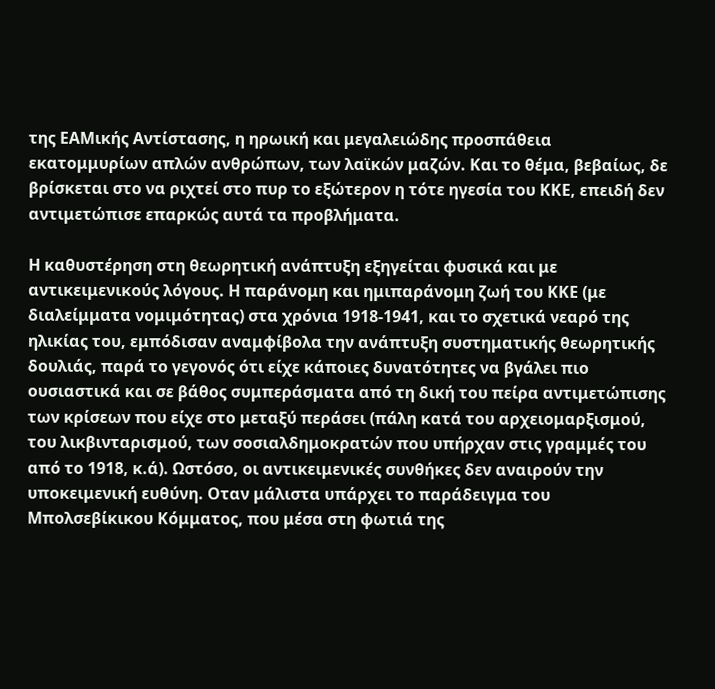της ΕΑΜικής Αντίστασης, η ηρωική και μεγαλειώδης προσπάθεια εκατομμυρίων απλών ανθρώπων, των λαϊκών μαζών. Και το θέμα, βεβαίως, δε βρίσκεται στο να ριχτεί στο πυρ το εξώτερον η τότε ηγεσία του ΚΚΕ, επειδή δεν αντιμετώπισε επαρκώς αυτά τα προβλήματα.

Η καθυστέρηση στη θεωρητική ανάπτυξη εξηγείται φυσικά και με αντικειμενικούς λόγους. Η παράνομη και ημιπαράνομη ζωή του ΚΚΕ (με διαλείμματα νομιμότητας) στα χρόνια 1918-1941, και το σχετικά νεαρό της ηλικίας του, εμπόδισαν αναμφίβολα την ανάπτυξη συστηματικής θεωρητικής δουλιάς, παρά το γεγονός ότι είχε κάποιες δυνατότητες να βγάλει πιο ουσιαστικά και σε βάθος συμπεράσματα από τη δική του πείρα αντιμετώπισης των κρίσεων που είχε στο μεταξύ περάσει (πάλη κατά του αρχειομαρξισμού, του λικβινταρισμού, των σοσιαλδημοκρατών που υπήρχαν στις γραμμές του από το 1918, κ.ά). Ωστόσο, οι αντικειμενικές συνθήκες δεν αναιρούν την υποκειμενική ευθύνη. Οταν μάλιστα υπάρχει το παράδειγμα του Μπολσεβίκικου Κόμματος, που μέσα στη φωτιά της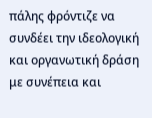πάλης φρόντιζε να συνδέει την ιδεολογική και οργανωτική δράση με συνέπεια και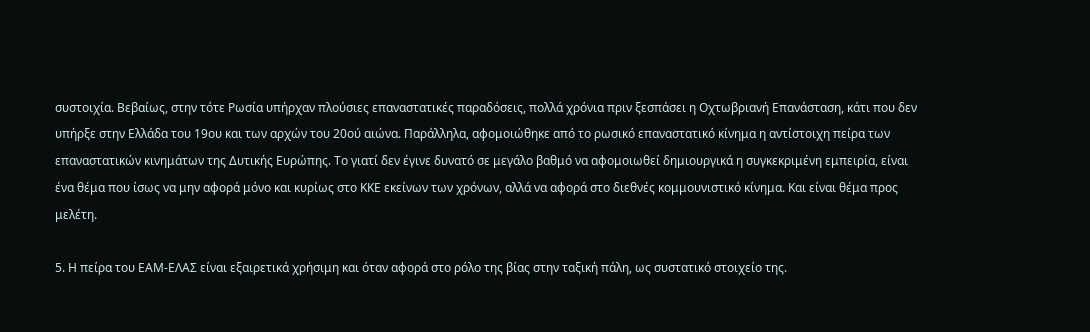συστοιχία. Βεβαίως, στην τότε Ρωσία υπήρχαν πλούσιες επαναστατικές παραδόσεις, πολλά χρόνια πριν ξεσπάσει η Οχτωβριανή Επανάσταση, κάτι που δεν υπήρξε στην Ελλάδα του 19ου και των αρχών του 20ού αιώνα. Παράλληλα, αφομοιώθηκε από το ρωσικό επαναστατικό κίνημα η αντίστοιχη πείρα των επαναστατικών κινημάτων της Δυτικής Ευρώπης. Το γιατί δεν έγινε δυνατό σε μεγάλο βαθμό να αφομοιωθεί δημιουργικά η συγκεκριμένη εμπειρία, είναι ένα θέμα που ίσως να μην αφορά μόνο και κυρίως στο ΚΚΕ εκείνων των χρόνων, αλλά να αφορά στο διεθνές κομμουνιστικό κίνημα. Και είναι θέμα προς μελέτη.

5. Η πείρα του ΕΑΜ-ΕΛΑΣ είναι εξαιρετικά χρήσιμη και όταν αφορά στο ρόλο της βίας στην ταξική πάλη, ως συστατικό στοιχείο της.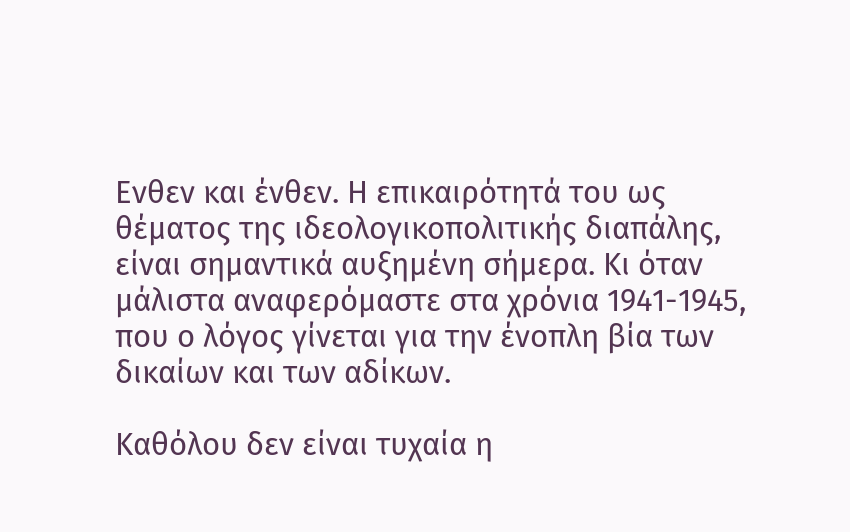Ενθεν και ένθεν. Η επικαιρότητά του ως θέματος της ιδεολογικοπολιτικής διαπάλης, είναι σημαντικά αυξημένη σήμερα. Κι όταν μάλιστα αναφερόμαστε στα χρόνια 1941-1945, που ο λόγος γίνεται για την ένοπλη βία των δικαίων και των αδίκων.

Καθόλου δεν είναι τυχαία η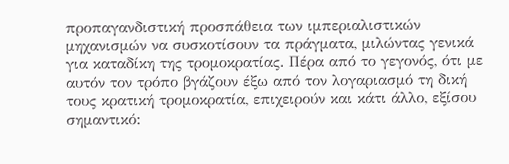προπαγανδιστική προσπάθεια των ιμπεριαλιστικών μηχανισμών να συσκοτίσουν τα πράγματα, μιλώντας γενικά για καταδίκη της τρομοκρατίας. Πέρα από το γεγονός, ότι με αυτόν τον τρόπο βγάζουν έξω από τον λογαριασμό τη δική τους κρατική τρομοκρατία, επιχειρούν και κάτι άλλο, εξίσου σημαντικό: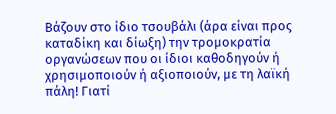Βάζουν στο ίδιο τσουβάλι (άρα είναι προς καταδίκη και δίωξη) την τρομοκρατία οργανώσεων που οι ίδιοι καθοδηγούν ή χρησιμοποιούν ή αξιοποιούν, με τη λαϊκή πάλη! Γιατί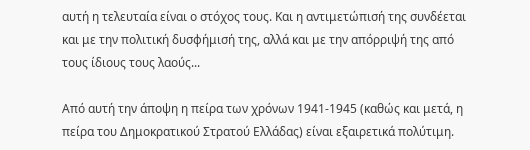αυτή η τελευταία είναι ο στόχος τους. Και η αντιμετώπισή της συνδέεται και με την πολιτική δυσφήμισή της, αλλά και με την απόρριψή της από τους ίδιους τους λαούς...

Από αυτή την άποψη η πείρα των χρόνων 1941-1945 (καθώς και μετά, η πείρα του Δημοκρατικού Στρατού Ελλάδας) είναι εξαιρετικά πολύτιμη.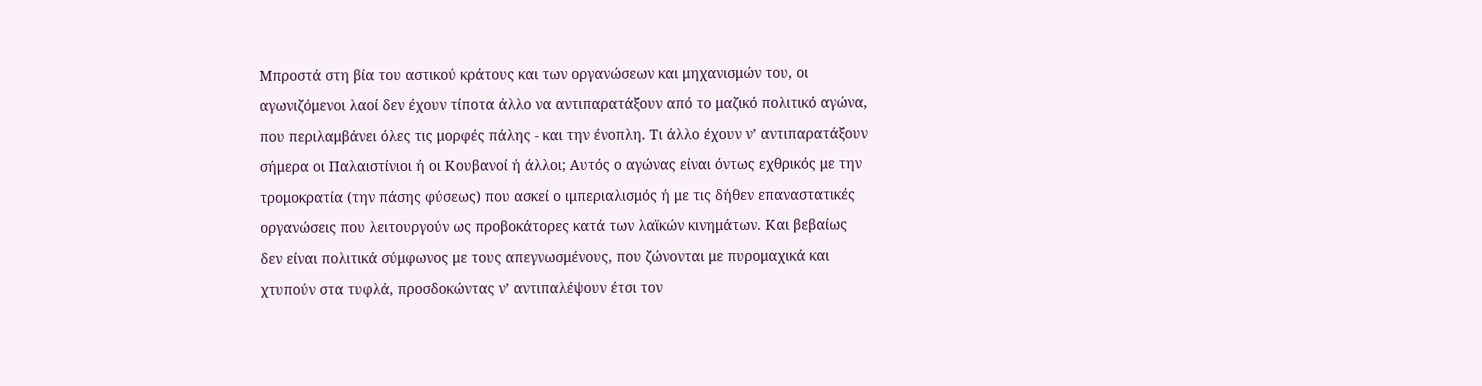Μπροστά στη βία του αστικού κράτους και των οργανώσεων και μηχανισμών του, οι αγωνιζόμενοι λαοί δεν έχουν τίποτα άλλο να αντιπαρατάξουν από το μαζικό πολιτικό αγώνα, που περιλαμβάνει όλες τις μορφές πάλης - και την ένοπλη. Τι άλλο έχουν ν’ αντιπαρατάξουν σήμερα οι Παλαιστίνιοι ή οι Κουβανοί ή άλλοι; Αυτός ο αγώνας είναι όντως εχθρικός με την τρομοκρατία (την πάσης φύσεως) που ασκεί ο ιμπεριαλισμός ή με τις δήθεν επαναστατικές οργανώσεις που λειτουργούν ως προβοκάτορες κατά των λαϊκών κινημάτων. Και βεβαίως δεν είναι πολιτικά σύμφωνος με τους απεγνωσμένους, που ζώνονται με πυρομαχικά και χτυπούν στα τυφλά, προσδοκώντας ν’ αντιπαλέψουν έτσι τον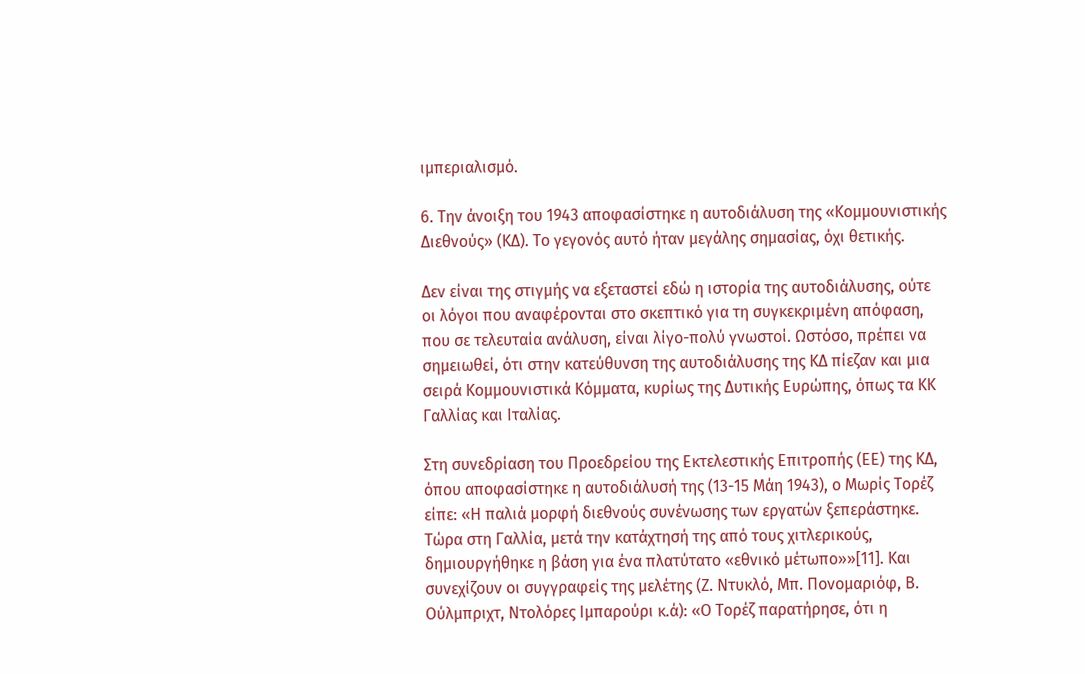ιμπεριαλισμό.

6. Την άνοιξη του 1943 αποφασίστηκε η αυτοδιάλυση της «Κομμουνιστικής Διεθνούς» (ΚΔ). Το γεγονός αυτό ήταν μεγάλης σημασίας, όχι θετικής.

Δεν είναι της στιγμής να εξεταστεί εδώ η ιστορία της αυτοδιάλυσης, ούτε οι λόγοι που αναφέρονται στο σκεπτικό για τη συγκεκριμένη απόφαση, που σε τελευταία ανάλυση, είναι λίγο-πολύ γνωστοί. Ωστόσο, πρέπει να σημειωθεί, ότι στην κατεύθυνση της αυτοδιάλυσης της ΚΔ πίεζαν και μια σειρά Κομμουνιστικά Κόμματα, κυρίως της Δυτικής Ευρώπης, όπως τα ΚΚ Γαλλίας και Ιταλίας.

Στη συνεδρίαση του Προεδρείου της Εκτελεστικής Επιτροπής (ΕΕ) της ΚΔ, όπου αποφασίστηκε η αυτοδιάλυσή της (13-15 Μάη 1943), ο Μωρίς Τορέζ είπε: «Η παλιά μορφή διεθνούς συνένωσης των εργατών ξεπεράστηκε. Τώρα στη Γαλλία, μετά την κατάχτησή της από τους χιτλερικούς, δημιουργήθηκε η βάση για ένα πλατύτατο «εθνικό μέτωπο»»[11]. Και συνεχίζουν οι συγγραφείς της μελέτης (Ζ. Ντυκλό, Μπ. Πονομαριόφ, Β. Ούλμπριχτ, Ντολόρες Ιμπαρούρι κ.ά): «Ο Τορέζ παρατήρησε, ότι η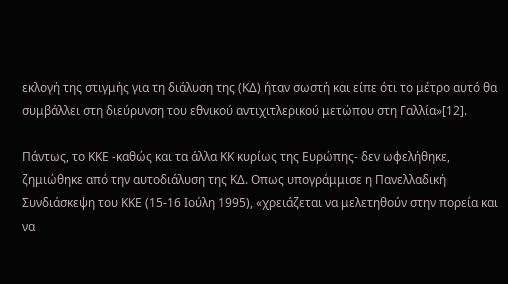εκλογή της στιγμής για τη διάλυση της (ΚΔ) ήταν σωστή και είπε ότι το μέτρο αυτό θα συμβάλλει στη διεύρυνση του εθνικού αντιχιτλερικού μετώπου στη Γαλλία»[12].

Πάντως, το ΚΚΕ -καθώς και τα άλλα ΚΚ κυρίως της Ευρώπης- δεν ωφελήθηκε, ζημιώθηκε από την αυτοδιάλυση της ΚΔ. Οπως υπογράμμισε η Πανελλαδική Συνδιάσκεψη του ΚΚΕ (15-16 Ιούλη 1995), «χρειάζεται να μελετηθούν στην πορεία και να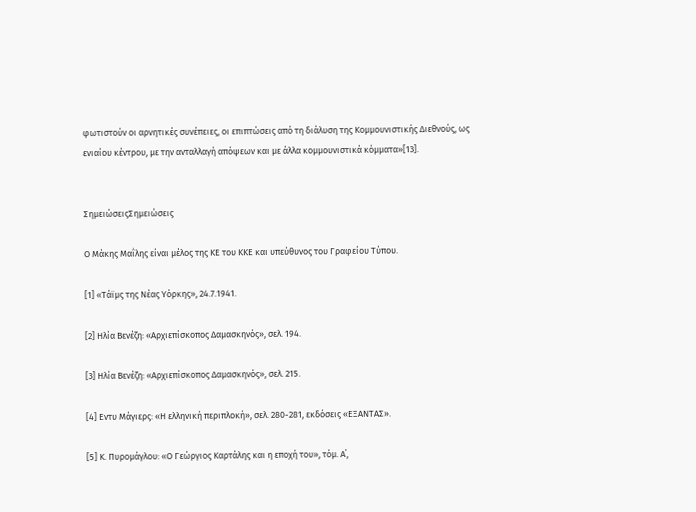φωτιστούν οι αρνητικές συνέπειες, οι επιπτώσεις από τη διάλυση της Κομμουνιστικής Διεθνούς, ως ενιαίου κέντρου, με την ανταλλαγή απόψεων και με άλλα κομμουνιστικά κόμματα»[13].


ΣημειώσειςΣημειώσεις

Ο Μάκης Μαΐλης είναι μέλος της ΚΕ του ΚΚΕ και υπεύθυνος του Γραφείου Τύπου.

[1] «Τάϊμς της Νέας Υόρκης», 24.7.1941.

[2] Ηλία Βενέζη: «Αρχιεπίσκοπος Δαμασκηνός», σελ. 194.

[3] Ηλία Βενέζη: «Αρχιεπίσκοπος Δαμασκηνός», σελ. 215.

[4] Εντυ Μάγιερς: «Η ελληνική περιπλοκή», σελ. 280-281, εκδόσεις «ΕΞΑΝΤΑΣ».

[5] Κ. Πυρομάγλου: «Ο Γεώργιος Καρτάλης και η εποχή του», τόμ. Α΄,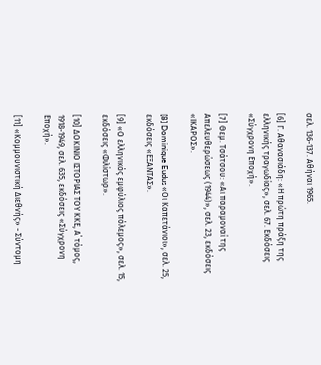σελ. 136-137. Αθήναι 1965.

[6] Γ. Αθανασιάδη: «Η πρώτη πράξη της ελληνικής τραγωδίας», σελ. 67. Εκδόσεις «Σύγχρονη Εποχή».

[7] Θεμ. Τσάτσου: «Αι παραμοναί της Απελευθερώσεως (1944)», σελ. 23, εκδόσεις «ΙΚΑΡΟΣ».

[8] Dominique Eudus «Οι Καπετάνιοι», σελ. 25, εκδόσεις «ΕΞΑΝΤΑΣ».

[9] «Ο ελληνικός εμφύλιος πόλεμος», σελ. 15, εκδόσεις «Φιλίστωρ».

[10] ΔΟΚΙΝΙΟ ΙΣΤΟΡΙΑΣ ΤΟΥ ΚΚΕ, Α΄ τόμος, 1918-1949, σελ. 635, εκδόσεις «Σύγχρονη Εποχή».

[11] «Κομμουνιστική Διεθνής» - Σύντομη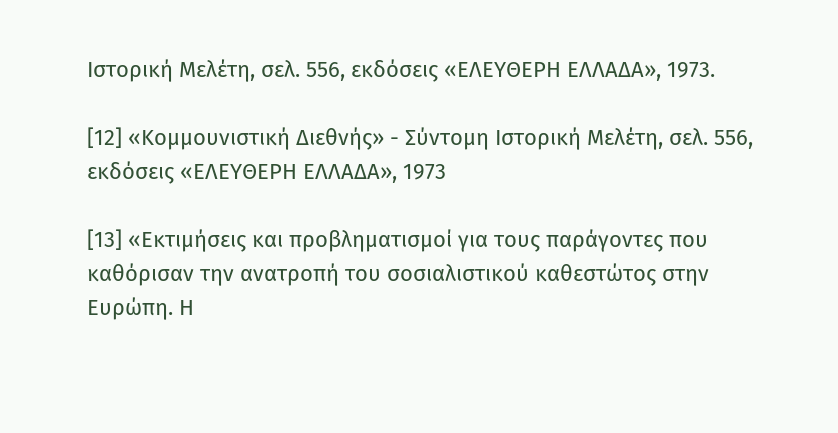Ιστορική Μελέτη, σελ. 556, εκδόσεις «ΕΛΕΥΘΕΡΗ ΕΛΛΑΔΑ», 1973.

[12] «Κομμουνιστική Διεθνής» - Σύντομη Ιστορική Μελέτη, σελ. 556, εκδόσεις «ΕΛΕΥΘΕΡΗ ΕΛΛΑΔΑ», 1973

[13] «Εκτιμήσεις και προβληματισμοί για τους παράγοντες που καθόρισαν την ανατροπή του σοσιαλιστικού καθεστώτος στην Ευρώπη. Η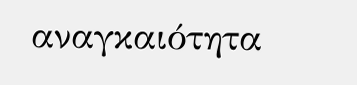αναγκαιότητα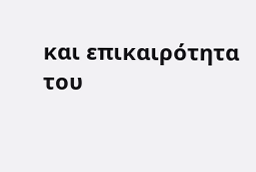και επικαιρότητα του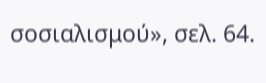σοσιαλισμού», σελ. 64.